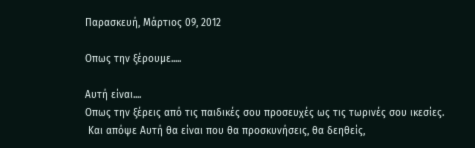Παρασκευή, Μάρτιος 09, 2012

Οπως την ξέρουμε.....

Αυτή είναι....
Οπως την ξέρεις από τις παιδικές σου προσευχές ως τις τωρινές σου ικεσίες.
 Και απόψε Αυτή θα είναι που θα προσκυνήσεις, θα δεηθείς,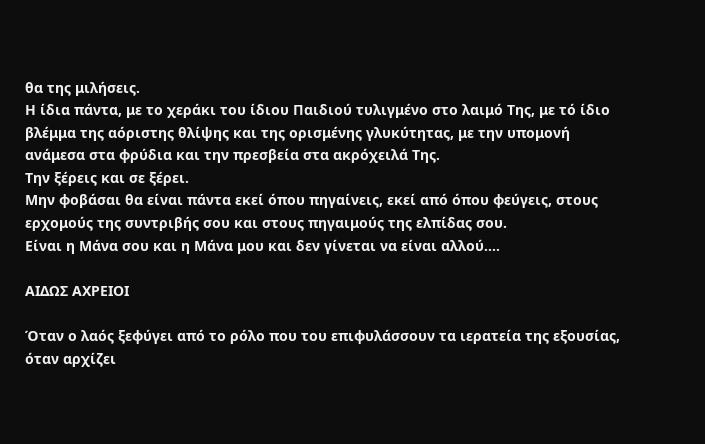θα της μιλήσεις.
Η ίδια πάντα, με το χεράκι του ίδιου Παιδιού τυλιγμένο στο λαιμό Της, με τό ίδιο βλέμμα της αόριστης θλίψης και της ορισμένης γλυκύτητας, με την υπομονή ανάμεσα στα φρύδια και την πρεσβεία στα ακρόχειλά Της.
Την ξέρεις και σε ξέρει.
Μην φοβάσαι θα είναι πάντα εκεί όπου πηγαίνεις, εκεί από όπου φεύγεις, στους ερχομούς της συντριβής σου και στους πηγαιμούς της ελπίδας σου.
Είναι η Μάνα σου και η Μάνα μου και δεν γίνεται να είναι αλλού....

ΑΙΔΩΣ ΑΧΡΕΙΟΙ

Όταν ο λαός ξεφύγει από το ρόλο που του επιφυλάσσουν τα ιερατεία της εξουσίας, όταν αρχίζει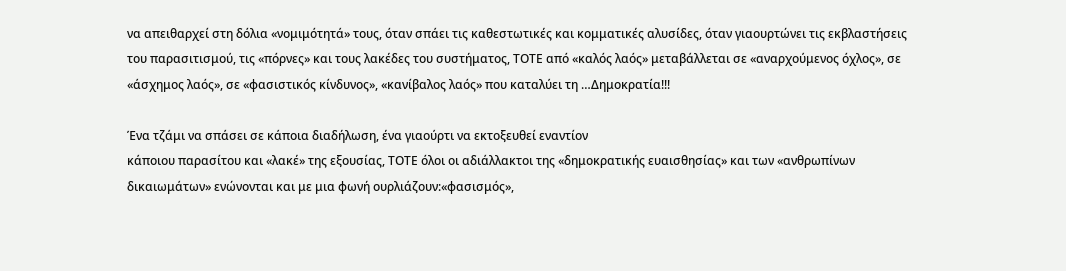να απειθαρχεί στη δόλια «νομιμότητά» τους, όταν σπάει τις καθεστωτικές και κομματικές αλυσίδες, όταν γιαουρτώνει τις εκβλαστήσεις του παρασιτισμού, τις «πόρνες» και τους λακέδες του συστήματος, ΤΟΤΕ από «καλός λαός» μεταβάλλεται σε «αναρχούμενος όχλος», σε «άσχημος λαός», σε «φασιστικός κίνδυνος», «κανίβαλος λαός» που καταλύει τη …Δημοκρατία!!!

Ένα τζάμι να σπάσει σε κάποια διαδήλωση, ένα γιαούρτι να εκτοξευθεί εναντίον
κάποιου παρασίτου και «λακέ» της εξουσίας, ΤΟΤΕ όλοι οι αδιάλλακτοι της «δημοκρατικής ευαισθησίας» και των «ανθρωπίνων δικαιωμάτων» ενώνονται και με μια φωνή ουρλιάζουν:«φασισμός»,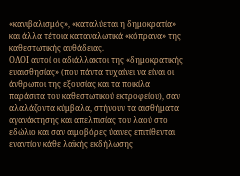«κανιβαλισμός», «καταλύεται η δημοκρατία» και άλλα τέτοια καταναλωτικά «κόπρανα» της καθεστωτικής αυθάδειας.
ΟΛΟΙ αυτοί οι αδιάλλακτοι της «δημοκρατικής ευαισθησίας» (που πάντα τυχαίνει να είναι οι άνθρωποι της εξουσίας και τα ποικίλα παράσιτα του καθεστωτικού εκτροφείου), σαν αλαλάζοντα κύμβαλα, στήνουν τα αισθήματα αγανάκτησης και απελπισίας του λαού στο εδώλιο και σαν αιμοβόρες ύαινες επιτίθενται εναντίον κάθε λαϊκής εκδήλωσης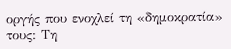οργής που ενοχλεί τη «δημοκρατία» τους: Τη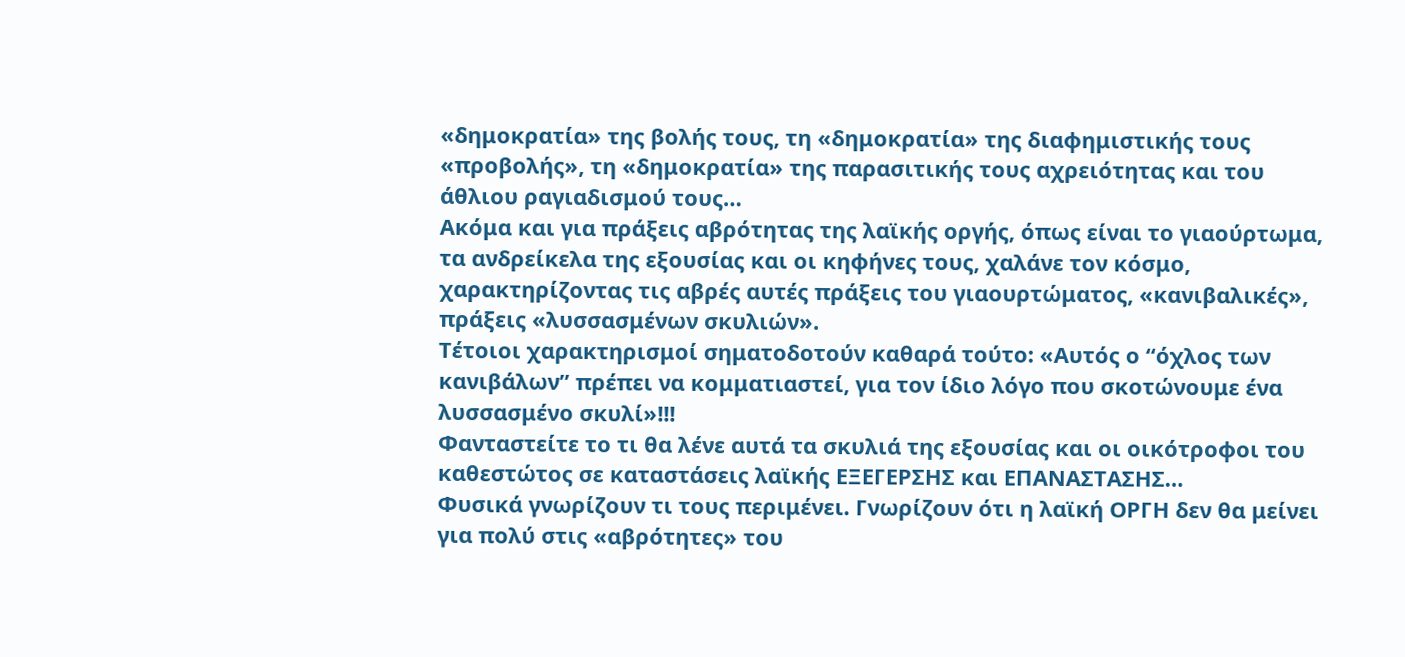«δημοκρατία» της βολής τους, τη «δημοκρατία» της διαφημιστικής τους «προβολής», τη «δημοκρατία» της παρασιτικής τους αχρειότητας και του άθλιου ραγιαδισμού τους…
Ακόμα και για πράξεις αβρότητας της λαϊκής οργής, όπως είναι το γιαούρτωμα, τα ανδρείκελα της εξουσίας και οι κηφήνες τους, χαλάνε τον κόσμο, χαρακτηρίζοντας τις αβρές αυτές πράξεις του γιαουρτώματος, «κανιβαλικές», πράξεις «λυσσασμένων σκυλιών».
Τέτοιοι χαρακτηρισμοί σηματοδοτούν καθαρά τούτο: «Αυτός ο “όχλος των κανιβάλων” πρέπει να κομματιαστεί, για τον ίδιο λόγο που σκοτώνουμε ένα λυσσασμένο σκυλί»!!!
Φανταστείτε το τι θα λένε αυτά τα σκυλιά της εξουσίας και οι οικότροφοι του καθεστώτος σε καταστάσεις λαϊκής ΕΞΕΓΕΡΣΗΣ και ΕΠΑΝΑΣΤΑΣΗΣ…
Φυσικά γνωρίζουν τι τους περιμένει. Γνωρίζουν ότι η λαϊκή ΟΡΓΗ δεν θα μείνει για πολύ στις «αβρότητες» του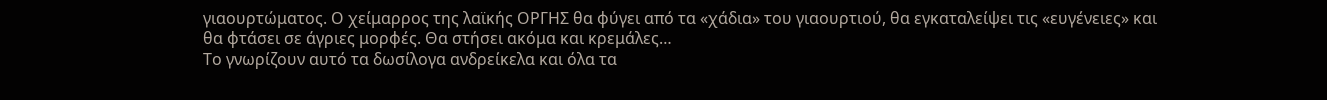γιαουρτώματος. Ο χείμαρρος της λαϊκής ΟΡΓΗΣ θα φύγει από τα «χάδια» του γιαουρτιού, θα εγκαταλείψει τις «ευγένειες» και θα φτάσει σε άγριες μορφές. Θα στήσει ακόμα και κρεμάλες…
Το γνωρίζουν αυτό τα δωσίλογα ανδρείκελα και όλα τα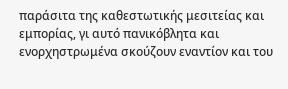παράσιτα της καθεστωτικής μεσιτείας και εμπορίας, γι αυτό πανικόβλητα και ενορχηστρωμένα σκούζουν εναντίον και του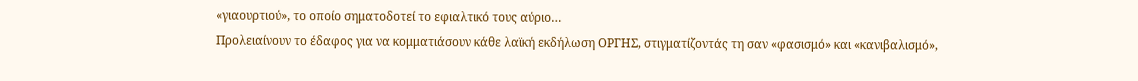«γιαουρτιού», το οποίο σηματοδοτεί το εφιαλτικό τους αύριο…
Προλειαίνουν το έδαφος για να κομματιάσουν κάθε λαϊκή εκδήλωση ΟΡΓΗΣ, στιγματίζοντάς τη σαν «φασισμό» και «κανιβαλισμό»,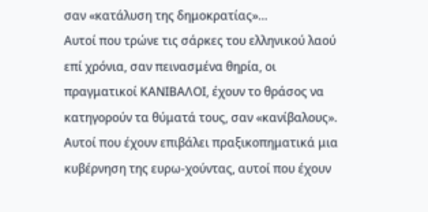σαν «κατάλυση της δημοκρατίας»…
Αυτοί που τρώνε τις σάρκες του ελληνικού λαού επί χρόνια, σαν πεινασμένα θηρία, οι πραγματικοί ΚΑΝΙΒΑΛΟΙ, έχουν το θράσος να κατηγορούν τα θύματά τους, σαν «κανίβαλους».
Αυτοί που έχουν επιβάλει πραξικοπηματικά μια κυβέρνηση της ευρω-χούντας, αυτοί που έχουν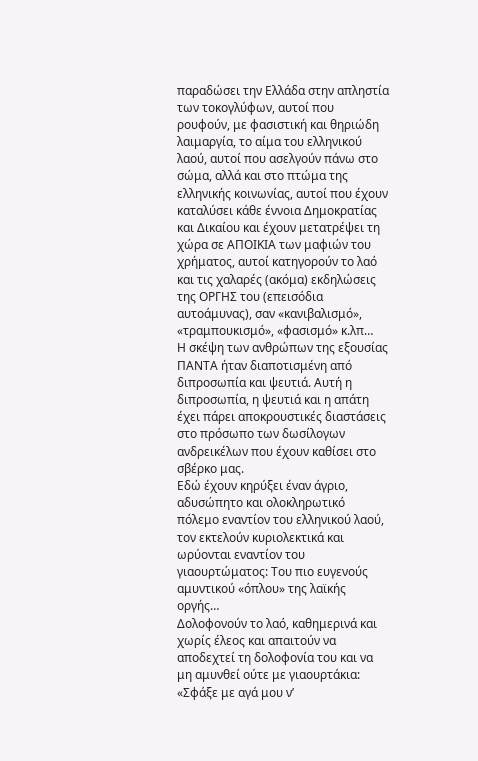παραδώσει την Ελλάδα στην απληστία των τοκογλύφων, αυτοί που ρουφούν, με φασιστική και θηριώδη λαιμαργία, το αίμα του ελληνικού λαού, αυτοί που ασελγούν πάνω στο σώμα, αλλά και στο πτώμα της ελληνικής κοινωνίας, αυτοί που έχουν καταλύσει κάθε έννοια Δημοκρατίας και Δικαίου και έχουν μετατρέψει τη χώρα σε ΑΠΟΙΚΙΑ των μαφιών του χρήματος, αυτοί κατηγορούν το λαό και τις χαλαρές (ακόμα) εκδηλώσεις της ΟΡΓΗΣ του (επεισόδια αυτοάμυνας), σαν «κανιβαλισμό», «τραμπουκισμό», «φασισμό» κ.λπ…
Η σκέψη των ανθρώπων της εξουσίας ΠΑΝΤΑ ήταν διαποτισμένη από διπροσωπία και ψευτιά. Αυτή η διπροσωπία, η ψευτιά και η απάτη έχει πάρει αποκρουστικές διαστάσεις στο πρόσωπο των δωσίλογων ανδρεικέλων που έχουν καθίσει στο σβέρκο μας.
Εδώ έχουν κηρύξει έναν άγριο, αδυσώπητο και ολοκληρωτικό πόλεμο εναντίον του ελληνικού λαού, τον εκτελούν κυριολεκτικά και ωρύονται εναντίον του γιαουρτώματος: Του πιο ευγενούς αμυντικού «όπλου» της λαϊκής οργής…
Δολοφονούν το λαό, καθημερινά και χωρίς έλεος και απαιτούν να αποδεχτεί τη δολοφονία του και να μη αμυνθεί ούτε με γιαουρτάκια: «Σφάξε με αγά μου ν’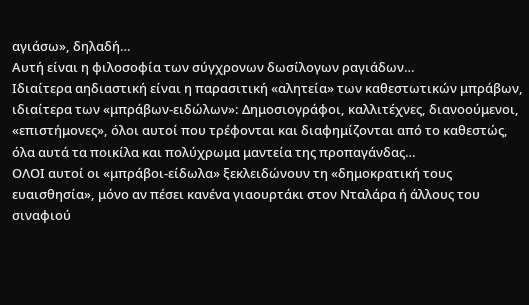αγιάσω», δηλαδή…
Αυτή είναι η φιλοσοφία των σύγχρονων δωσίλογων ραγιάδων…
Ιδιαίτερα αηδιαστική είναι η παρασιτική «αλητεία» των καθεστωτικών μπράβων, ιδιαίτερα των «μπράβων-ειδώλων»: Δημοσιογράφοι, καλλιτέχνες, διανοούμενοι, «επιστήμονες», όλοι αυτοί που τρέφονται και διαφημίζονται από το καθεστώς, όλα αυτά τα ποικίλα και πολύχρωμα μαντεία της προπαγάνδας…
ΟΛΟΙ αυτοί οι «μπράβοι-είδωλα» ξεκλειδώνουν τη «δημοκρατική τους ευαισθησία», μόνο αν πέσει κανένα γιαουρτάκι στον Νταλάρα ή άλλους του σιναφιού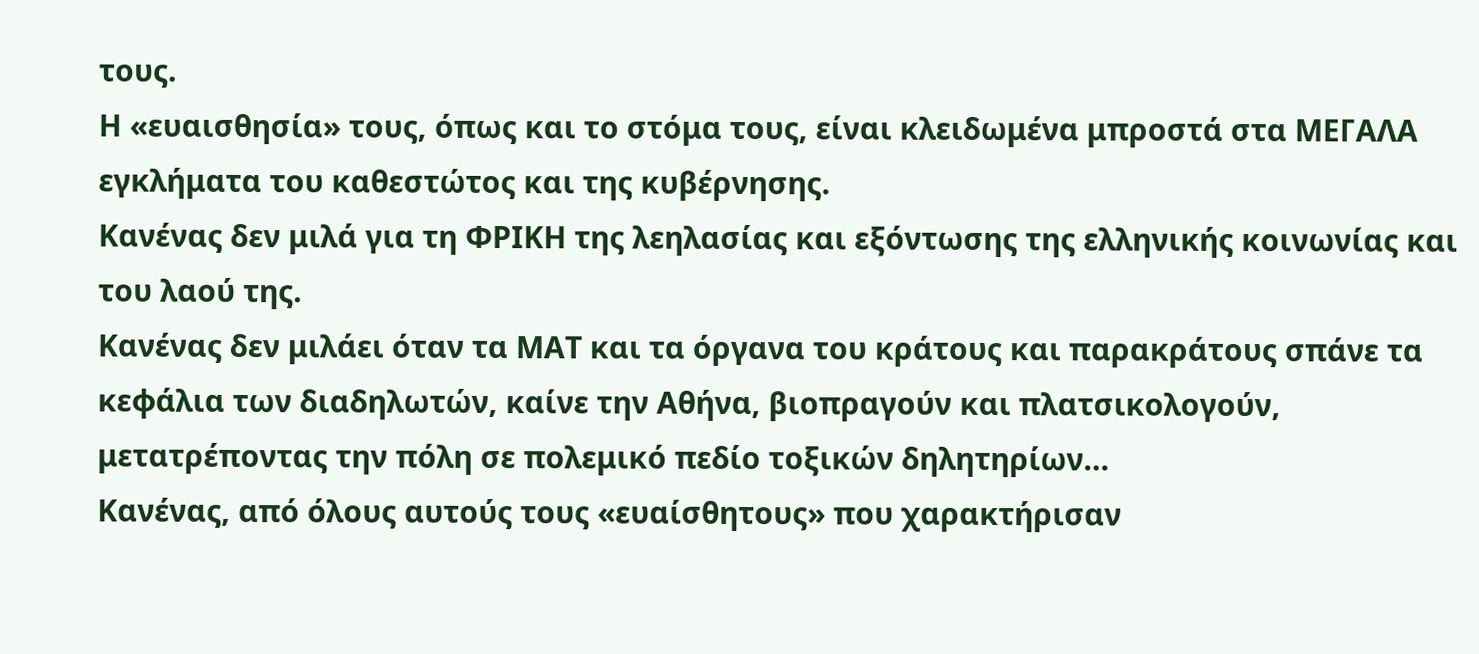τους.
Η «ευαισθησία» τους, όπως και το στόμα τους, είναι κλειδωμένα μπροστά στα ΜΕΓΑΛΑ εγκλήματα του καθεστώτος και της κυβέρνησης.
Κανένας δεν μιλά για τη ΦΡΙΚΗ της λεηλασίας και εξόντωσης της ελληνικής κοινωνίας και του λαού της.
Κανένας δεν μιλάει όταν τα ΜΑΤ και τα όργανα του κράτους και παρακράτους σπάνε τα κεφάλια των διαδηλωτών, καίνε την Αθήνα, βιοπραγούν και πλατσικολογούν, μετατρέποντας την πόλη σε πολεμικό πεδίο τοξικών δηλητηρίων…
Κανένας, από όλους αυτούς τους «ευαίσθητους» που χαρακτήρισαν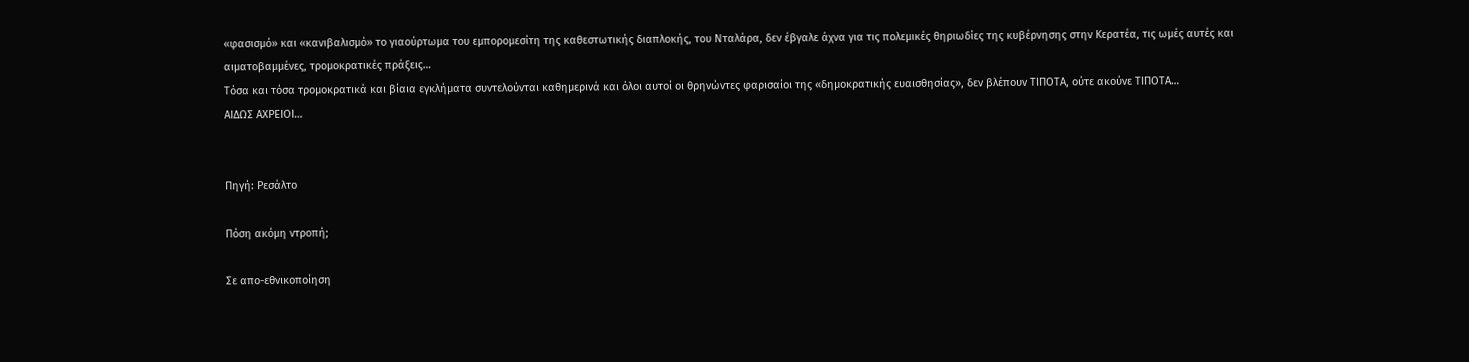«φασισμό» και «κανιβαλισμό» το γιαούρτωμα του εμπορομεσίτη της καθεστωτικής διαπλοκής, του Νταλάρα, δεν έβγαλε άχνα για τις πολεμικές θηριωδίες της κυβέρνησης στην Κερατέα, τις ωμές αυτές και αιματοβαμμένες, τρομοκρατικές πράξεις…
Τόσα και τόσα τρομοκρατικά και βίαια εγκλήματα συντελούνται καθημερινά και όλοι αυτοί οι θρηνώντες φαρισαίοι της «δημοκρατικής ευαισθησίας», δεν βλέπουν ΤΙΠΟΤΑ, ούτε ακούνε ΤΙΠΟΤΑ…
ΑΙΔΩΣ ΑΧΡΕΙΟΙ…


Πηγή: Ρεσάλτο

Πόση ακόμη ντροπή;

Σε απο-εθνικοποίηση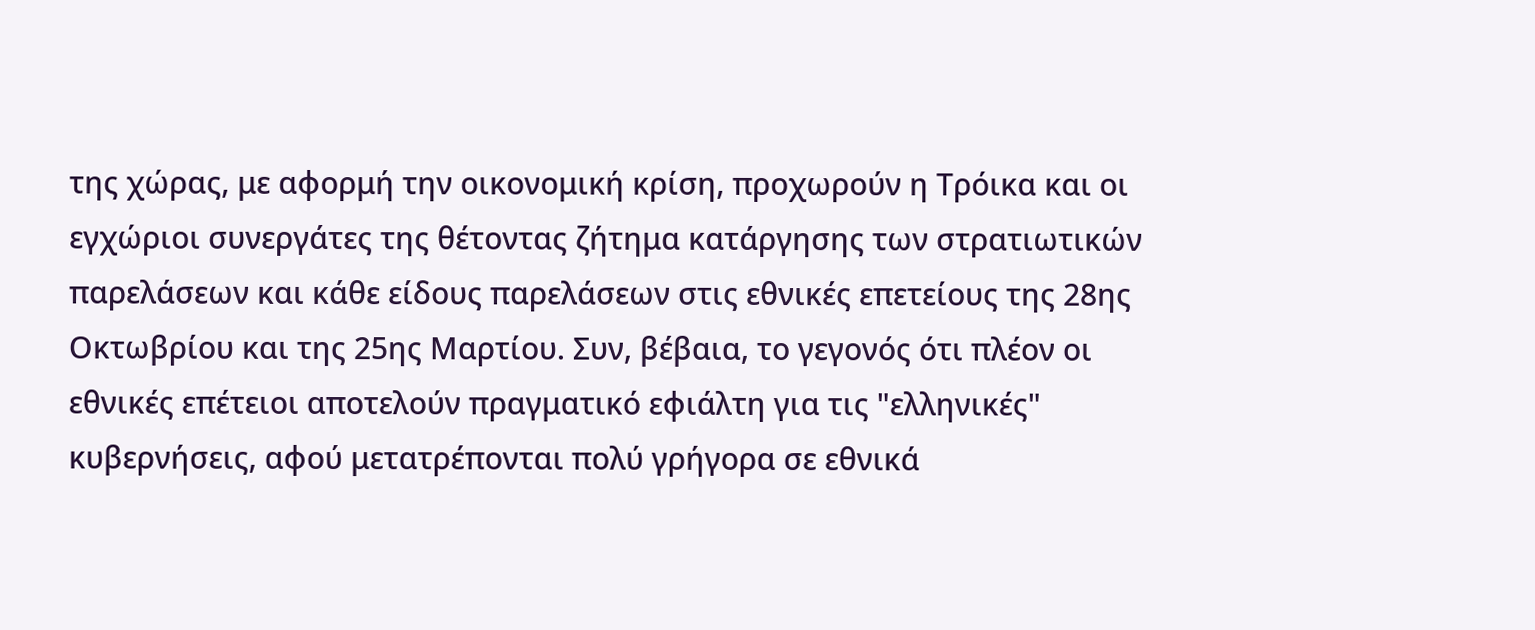της χώρας, με αφορμή την οικονομική κρίση, προχωρούν η Τρόικα και οι εγχώριοι συνεργάτες της θέτοντας ζήτημα κατάργησης των στρατιωτικών παρελάσεων και κάθε είδους παρελάσεων στις εθνικές επετείους της 28ης Οκτωβρίου και της 25ης Μαρτίου. Συν, βέβαια, το γεγονός ότι πλέον οι εθνικές επέτειοι αποτελούν πραγματικό εφιάλτη για τις "ελληνικές" κυβερνήσεις, αφού μετατρέπονται πολύ γρήγορα σε εθνικά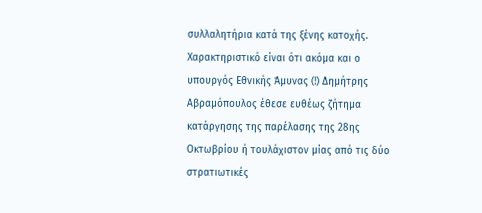συλλαλητήρια κατά της ξένης κατοχής.
Χαρακτηριστικό είναι ότι ακόμα και ο υπουργός Εθνικής Άμυνας (!) Δημήτρης Αβραμόπουλος έθεσε ευθέως ζήτημα κατάργησης της παρέλασης της 28ης Οκτωβρίου ή τουλάχιστον μίας από τις δύο στρατιωτικές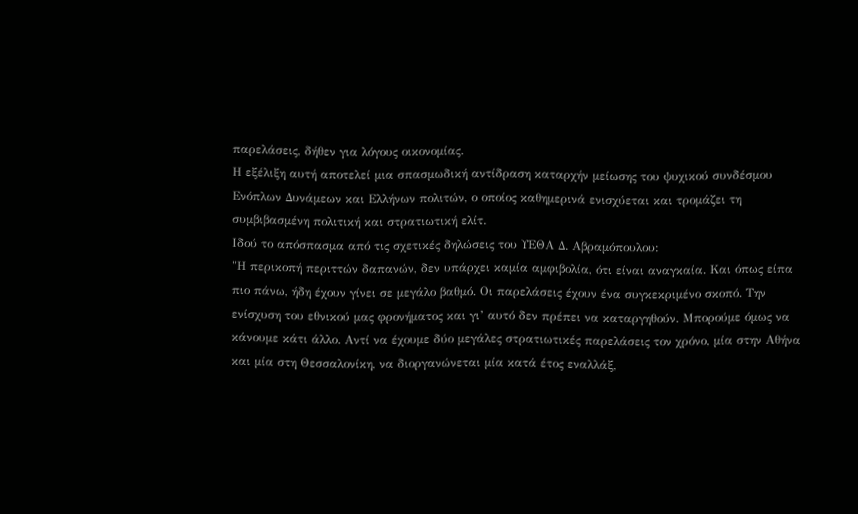παρελάσεις, δήθεν για λόγους οικονομίας.
Η εξέλιξη αυτή αποτελεί μια σπασμωδική αντίδραση καταρχήν μείωσης του ψυχικού συνδέσμου Ενόπλων Δυνάμεων και Ελλήνων πολιτών, ο οποίος καθημερινά ενισχύεται και τρομάζει τη συμβιβασμένη πολιτική και στρατιωτική ελίτ.
Ιδού το απόσπασμα από τις σχετικές δηλώσεις του ΥΕΘΑ Δ. Αβραμόπουλου:
"Η περικοπή περιττών δαπανών, δεν υπάρχει καμία αμφιβολία, ότι είναι αναγκαία. Και όπως είπα πιο πάνω, ήδη έχουν γίνει σε μεγάλο βαθμό. Οι παρελάσεις έχουν ένα συγκεκριμένο σκοπό. Την ενίσχυση του εθνικού μας φρονήματος και γι’ αυτό δεν πρέπει να καταργηθούν. Μπορούμε όμως να κάνουμε κάτι άλλο. Αντί να έχουμε δύο μεγάλες στρατιωτικές παρελάσεις τον χρόνο, μία στην Αθήνα και μία στη Θεσσαλονίκη, να διοργανώνεται μία κατά έτος εναλλάξ,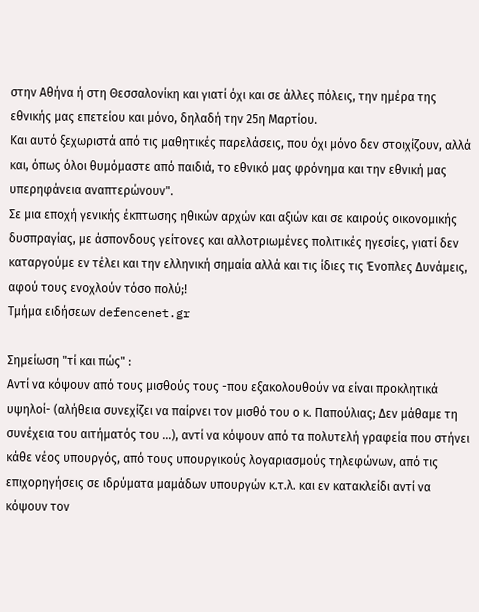στην Αθήνα ή στη Θεσσαλονίκη και γιατί όχι και σε άλλες πόλεις, την ημέρα της εθνικής μας επετείου και μόνο, δηλαδή την 25η Μαρτίου.
Και αυτό ξεχωριστά από τις μαθητικές παρελάσεις, που όχι μόνο δεν στοιχίζουν, αλλά και, όπως όλοι θυμόμαστε από παιδιά, το εθνικό μας φρόνημα και την εθνική μας υπερηφάνεια αναπτερώνουν".
Σε μια εποχή γενικής έκπτωσης ηθικών αρχών και αξιών και σε καιρούς οικονομικής δυσπραγίας, με άσπονδους γείτονες και αλλοτριωμένες πολιτικές ηγεσίες, γιατί δεν καταργούμε εν τέλει και την ελληνική σημαία αλλά και τις ίδιες τις Ένοπλες Δυνάμεις, αφού τους ενοχλούν τόσο πολύ;!
Τμήμα ειδήσεων defencenet.gr

Σημείωση "τί και πώς" :
Αντί να κόψουν από τους μισθούς τους -που εξακολουθούν να είναι προκλητικά υψηλοί- (αλήθεια συνεχίζει να παίρνει τον μισθό του ο κ. Παπούλιας; Δεν μάθαμε τη συνέχεια του αιτήματός του ...), αντί να κόψουν από τα πολυτελή γραφεία που στήνει κάθε νέος υπουργός, από τους υπουργικούς λογαριασμούς τηλεφώνων, από τις επιχορηγήσεις σε ιδρύματα μαμάδων υπουργών κ.τ.λ. και εν κατακλείδι αντί να κόψουν τον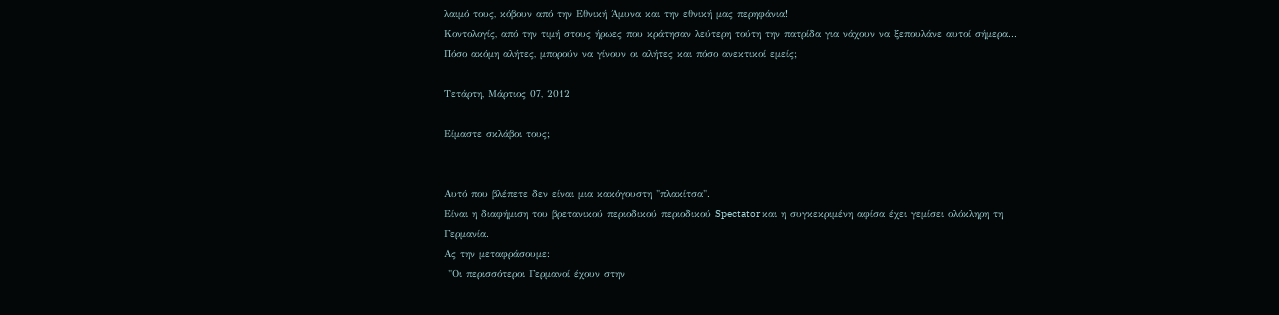λαιμό τους, κόβουν από την Εθνική Άμυνα και την εθνική μας περηφάνια!
Κοντολογίς, από την τιμή στους ήρωες που κράτησαν λεύτερη τούτη την πατρίδα για νάχουν να ξεπουλάνε αυτοί σήμερα...
Πόσο ακόμη αλήτες, μπορούν να γίνουν οι αλήτες και πόσο ανεκτικοί εμείς;

Τετάρτη, Μάρτιος 07, 2012

Είμαστε σκλάβοι τους;


Αυτό που βλέπετε δεν είναι μια κακόγουστη "πλακίτσα".
Είναι η διαφήμιση του βρετανικού περιοδικού περιοδικού Spectator και η συγκεκριμένη αφίσα έχει γεμίσει ολόκληρη τη Γερμανία.
Ας την μεταφράσουμε:
 "Οι περισσότεροι Γερμανοί έχουν στην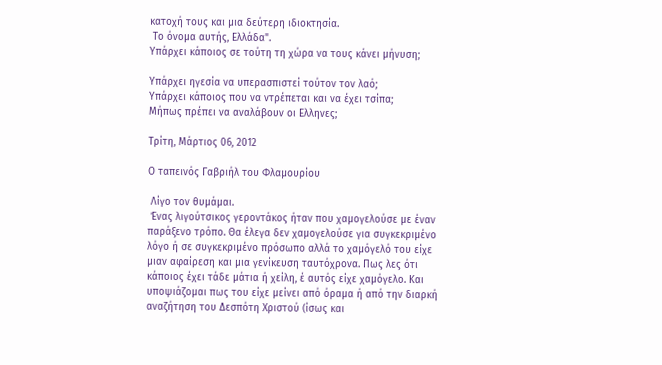κατοχή τους και μια δεύτερη ιδιοκτησία.
 Το όνομα αυτής, Ελλάδα".
Υπάρχει κάποιος σε τούτη τη χώρα να τους κάνει μήνυση;

Υπάρχει ηγεσία να υπερασπιστεί τούτον τον λαό;
Υπάρχει κάποιος που να ντρέπεται και να έχει τσίπα;
Μήπως πρέπει να αναλάβουν οι Ελληνες;

Τρίτη, Μάρτιος 06, 2012

Ο ταπεινός Γαβριήλ του Φλαμουρίου

 Λίγο τον θυμάμαι.
 Ένας λιγούτσικος γεροντάκος ήταν που χαμογελούσε με έναν παράξενο τρόπο. Θα έλεγα δεν χαμογελούσε για συγκεκριμένο λόγο ή σε συγκεκριμένο πρόσωπο αλλά το χαμόγελό του είχε μιαν αφαίρεση και μια γενίκευση ταυτόχρονα. Πως λες ότι κάποιος έχει τάδε μάτια ή χείλη, έ αυτός είχε χαμόγελο. Και υποψιάζομαι πως του είχε μείνει από όραμα ή από την διαρκή αναζήτηση του Δεσπότη Χριστού (ίσως και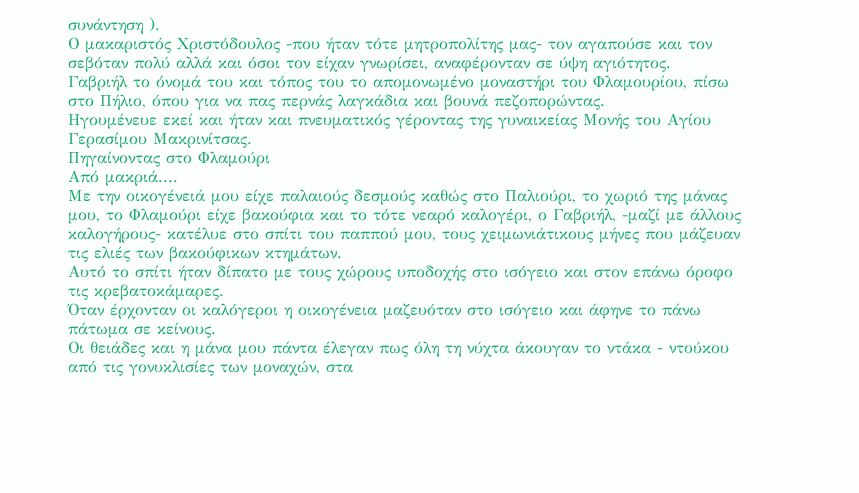συνάντηση ).
Ο μακαριστός Χριστόδουλος -που ήταν τότε μητροπολίτης μας- τον αγαπούσε και τον σεβόταν πολύ αλλά και όσοι τον είχαν γνωρίσει, αναφέρονταν σε ύψη αγιότητος.
Γαβριήλ το όνομά του και τόπος του το απομονωμένο μοναστήρι του Φλαμουρίου, πίσω στο Πήλιο, όπου για να πας περνάς λαγκάδια και βουνά πεζοπορώντας.
Ηγουμένευε εκεί και ήταν και πνευματικός γέροντας της γυναικείας Μονής του Αγίου Γερασίμου Μακρινίτσας.
Πηγαίνοντας στο Φλαμούρι
Από μακριά....
Με την οικογένειά μου είχε παλαιούς δεσμούς καθώς στο Παλιούρι, το χωριό της μάνας μου, το Φλαμούρι είχε βακούφια και το τότε νεαρό καλογέρι, ο Γαβριήλ, -μαζί με άλλους καλογήρους- κατέλυε στο σπίτι του παππού μου, τους χειμωνιάτικους μήνες που μάζευαν τις ελιές των βακούφικων κτημάτων.
Αυτό το σπίτι ήταν δίπατο με τους χώρους υποδοχής στο ισόγειο και στον επάνω όροφο τις κρεβατοκάμαρες.
Όταν έρχονταν οι καλόγεροι η οικογένεια μαζευόταν στο ισόγειο και άφηνε το πάνω πάτωμα σε κείνους.
Οι θειάδες και η μάνα μου πάντα έλεγαν πως όλη τη νύχτα άκουγαν το ντάκα - ντούκου από τις γονυκλισίες των μοναχών, στα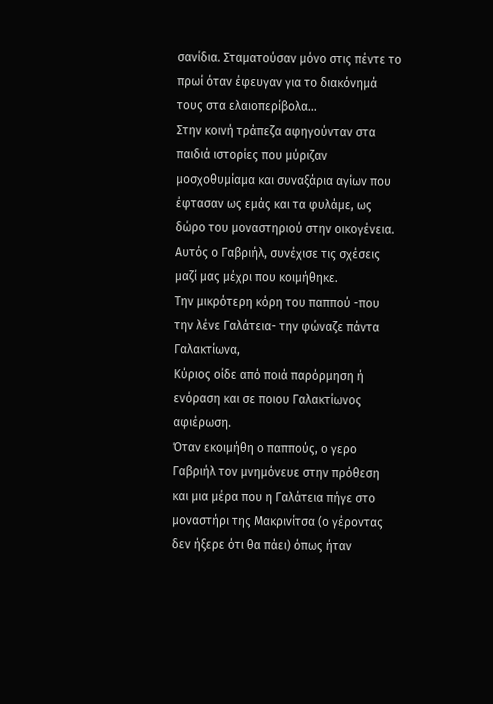σανίδια. Σταματούσαν μόνο στις πέντε το πρωί όταν έφευγαν για το διακόνημά τους στα ελαιοπερίβολα...
Στην κοινή τράπεζα αφηγούνταν στα παιδιά ιστορίες που μύριζαν μοσχοθυμίαμα και συναξάρια αγίων που έφτασαν ως εμάς και τα φυλάμε, ως δώρο του μοναστηριού στην οικογένεια.
Αυτός ο Γαβριήλ, συνέχισε τις σχέσεις μαζί μας μέχρι που κοιμήθηκε.
Την μικρότερη κόρη του παππού -που την λένε Γαλάτεια- την φώναζε πάντα Γαλακτίωνα,
Κύριος οίδε από ποιά παρόρμηση ή ενόραση και σε ποιου Γαλακτίωνος αφιέρωση.
Όταν εκοιμήθη ο παππούς, ο γερο Γαβριήλ τον μνημόνευε στην πρόθεση και μια μέρα που η Γαλάτεια πήγε στο μοναστήρι της Μακρινίτσα (ο γέροντας δεν ήξερε ότι θα πάει) όπως ήταν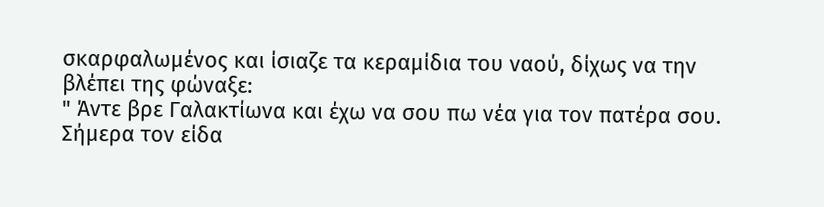σκαρφαλωμένος και ίσιαζε τα κεραμίδια του ναού, δίχως να την βλέπει της φώναξε:
" Άντε βρε Γαλακτίωνα και έχω να σου πω νέα για τον πατέρα σου.
Σήμερα τον είδα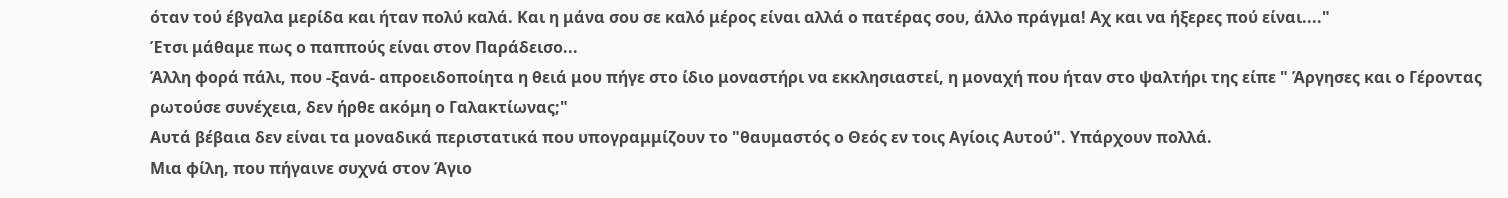όταν τού έβγαλα μερίδα και ήταν πολύ καλά. Και η μάνα σου σε καλό μέρος είναι αλλά ο πατέρας σου, άλλο πράγμα! Αχ και να ήξερες πού είναι...."
Έτσι μάθαμε πως ο παππούς είναι στον Παράδεισο...
Άλλη φορά πάλι, που -ξανά- απροειδοποίητα η θειά μου πήγε στο ίδιο μοναστήρι να εκκλησιαστεί, η μοναχή που ήταν στο ψαλτήρι της είπε " Άργησες και ο Γέροντας ρωτούσε συνέχεια, δεν ήρθε ακόμη ο Γαλακτίωνας;"
Αυτά βέβαια δεν είναι τα μοναδικά περιστατικά που υπογραμμίζουν το "θαυμαστός ο Θεός εν τοις Αγίοις Αυτού". Υπάρχουν πολλά.
Μια φίλη, που πήγαινε συχνά στον Άγιο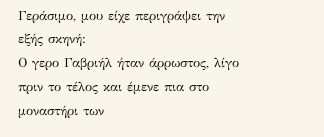Γεράσιμο, μου είχε περιγράψει την εξής σκηνή:
Ο γερο Γαβριήλ ήταν άρρωστος, λίγο πριν το τέλος και έμενε πια στο μοναστήρι των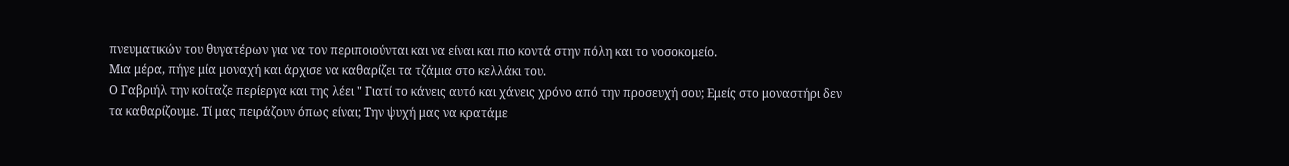πνευματικών του θυγατέρων για να τον περιποιούνται και να είναι και πιο κοντά στην πόλη και το νοσοκομείο.
Μια μέρα, πήγε μία μοναχή και άρχισε να καθαρίζει τα τζάμια στο κελλάκι του.
Ο Γαβριήλ την κοίταζε περίεργα και της λέει " Γιατί το κάνεις αυτό και χάνεις χρόνο από την προσευχή σου; Εμείς στο μοναστήρι δεν τα καθαρίζουμε. Τί μας πειράζουν όπως είναι; Την ψυχή μας να κρατάμε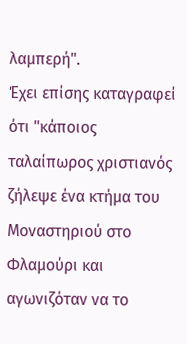λαμπερή".
Έχει επίσης καταγραφεί ότι "κάποιος ταλαίπωρος χριστιανός ζήλεψε ένα κτήμα του Μοναστηριού στο Φλαμούρι και αγωνιζόταν να το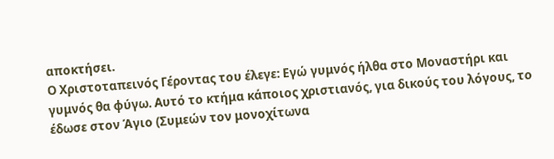αποκτήσει.
Ο Χριστοταπεινός Γέροντας του έλεγε: Εγώ γυμνός ήλθα στο Μοναστήρι και γυμνός θα φύγω. Αυτό το κτήμα κάποιος χριστιανός, για δικούς του λόγους, το έδωσε στον Άγιο (Συμεών τον μονοχίτωνα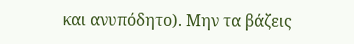και ανυπόδητο). Μην τα βάζεις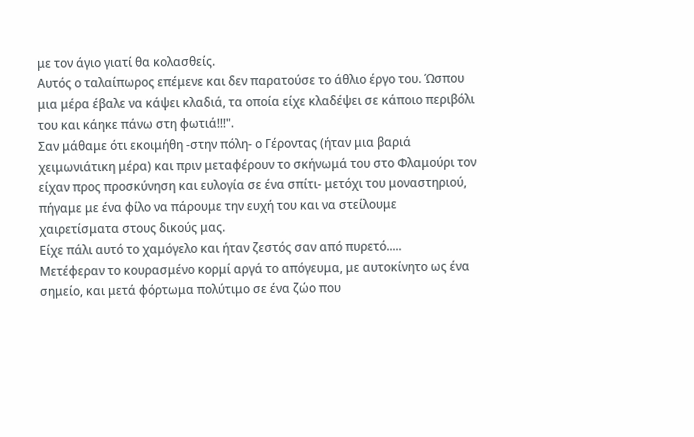με τον άγιο γιατί θα κολασθείς.
Αυτός ο ταλαίπωρος επέμενε και δεν παρατούσε το άθλιο έργο του. Ώσπου μια μέρα έβαλε να κάψει κλαδιά, τα οποία είχε κλαδέψει σε κάποιο περιβόλι του και κάηκε πάνω στη φωτιά!!!".
Σαν μάθαμε ότι εκοιμήθη -στην πόλη- ο Γέροντας (ήταν μια βαριά χειμωνιάτικη μέρα) και πριν μεταφέρουν το σκήνωμά του στο Φλαμούρι τον είχαν προς προσκύνηση και ευλογία σε ένα σπίτι- μετόχι του μοναστηριού, πήγαμε με ένα φίλο να πάρουμε την ευχή του και να στείλουμε χαιρετίσματα στους δικούς μας.
Είχε πάλι αυτό το χαμόγελο και ήταν ζεστός σαν από πυρετό.....
Μετέφεραν το κουρασμένο κορμί αργά το απόγευμα, με αυτοκίνητο ως ένα σημείο, και μετά φόρτωμα πολύτιμο σε ένα ζώο που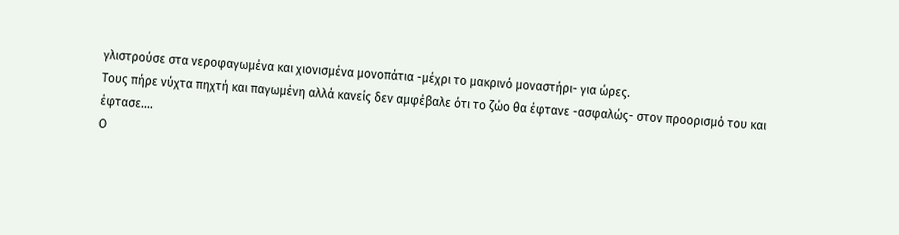γλιστρούσε στα νεροφαγωμένα και χιονισμένα μονοπάτια -μέχρι το μακρινό μοναστήρι- για ώρες.
Τους πήρε νύχτα πηχτή και παγωμένη αλλά κανείς δεν αμφέβαλε ότι το ζώο θα έφτανε -ασφαλώς- στον προορισμό του και έφτασε....
Ο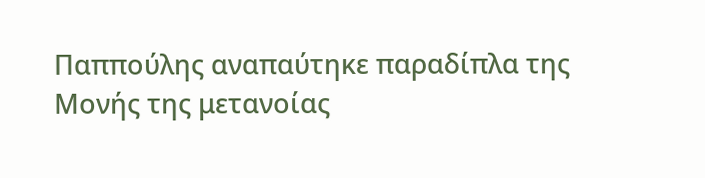Παππούλης αναπαύτηκε παραδίπλα της Μονής της μετανοίας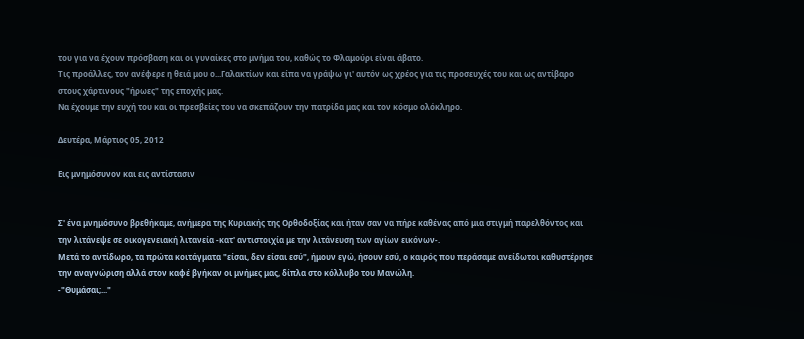του για να έχουν πρόσβαση και οι γυναίκες στο μνήμα του, καθώς το Φλαμούρι είναι άβατο.
Τις προάλλες, τον ανέφερε η θειά μου ο...Γαλακτίων και είπα να γράψω γι' αυτόν ως χρέος για τις προσευχές του και ως αντίβαρο στους χάρτινους "ήρωες" της εποχής μας.
Να έχουμε την ευχή του και οι πρεσβείες του να σκεπάζουν την πατρίδα μας και τον κόσμο ολόκληρο.

Δευτέρα, Μάρτιος 05, 2012

Εις μνημόσυνον και εις αντίστασιν


Σ' ένα μνημόσυνο βρεθήκαμε, ανήμερα της Κυριακής της Ορθοδοξίας και ήταν σαν να πήρε καθένας από μια στιγμή παρελθόντος και την λιτάνεψε σε οικογενειακή λιτανεία -κατ' αντιστοιχία με την λιτάνευση των αγίων εικόνων-.
Μετά το αντίδωρο, τα πρώτα κοιτάγματα "είσαι, δεν είσαι εσύ", ήμουν εγώ, ήσουν εσύ, ο καιρός που περάσαμε ανείδωτοι καθυστέρησε την αναγνώριση αλλά στον καφέ βγήκαν οι μνήμες μας, δίπλα στο κόλλυβο του Μανώλη.
-"Θυμάσαι;..."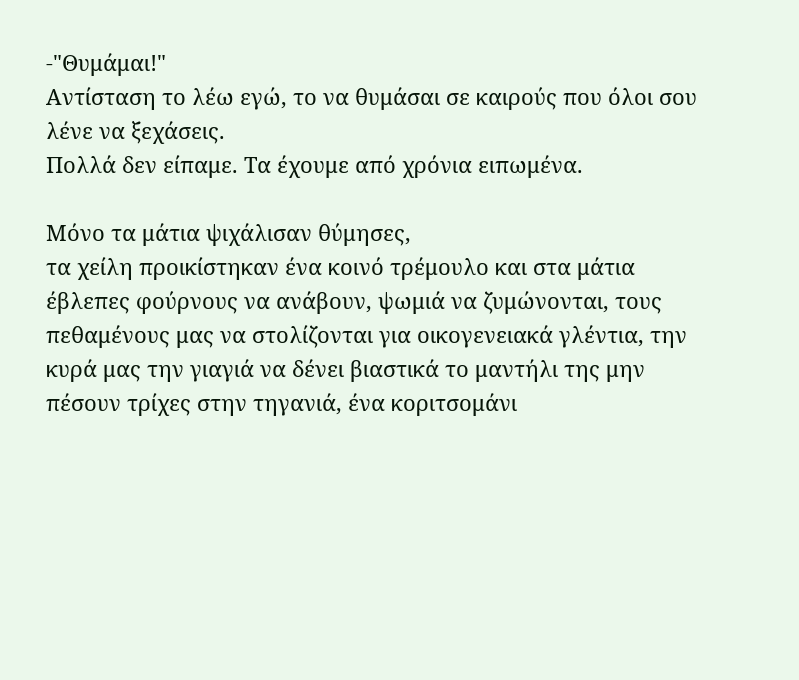-"Θυμάμαι!"
Αντίσταση το λέω εγώ, το να θυμάσαι σε καιρούς που όλοι σου λένε να ξεχάσεις.
Πολλά δεν είπαμε. Τα έχουμε από χρόνια ειπωμένα.

Μόνο τα μάτια ψιχάλισαν θύμησες,
τα χείλη προικίστηκαν ένα κοινό τρέμουλο και στα μάτια έβλεπες φούρνους να ανάβουν, ψωμιά να ζυμώνονται, τους πεθαμένους μας να στολίζονται για οικογενειακά γλέντια, την κυρά μας την γιαγιά να δένει βιαστικά το μαντήλι της μην πέσουν τρίχες στην τηγανιά, ένα κοριτσομάνι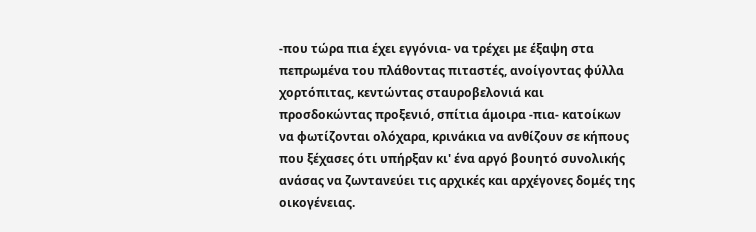-που τώρα πια έχει εγγόνια- να τρέχει με έξαψη στα
πεπρωμένα του πλάθοντας πιταστές, ανοίγοντας φύλλα χορτόπιτας, κεντώντας σταυροβελονιά και προσδοκώντας προξενιό, σπίτια άμοιρα -πια- κατοίκων να φωτίζονται ολόχαρα, κρινάκια να ανθίζουν σε κήπους που ξέχασες ότι υπήρξαν κι' ένα αργό βουητό συνολικής ανάσας να ζωντανεύει τις αρχικές και αρχέγονες δομές της οικογένειας.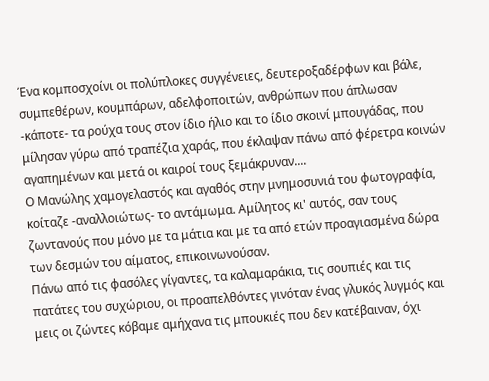Ένα κομποσχοίνι οι πολύπλοκες συγγένειες, δευτεροξαδέρφων και βάλε, συμπεθέρων, κουμπάρων, αδελφοποιτών, ανθρώπων που άπλωσαν -κάποτε- τα ρούχα τους στον ίδιο ήλιο και το ίδιο σκοινί μπουγάδας, που μίλησαν γύρω από τραπέζια χαράς, που έκλαψαν πάνω από φέρετρα κοινών αγαπημένων και μετά οι καιροί τους ξεμάκρυναν....
Ο Μανώλης χαμογελαστός και αγαθός στην μνημοσυνιά του φωτογραφία, κοίταζε -αναλλοιώτως- το αντάμωμα. Αμίλητος κι' αυτός, σαν τους ζωντανούς που μόνο με τα μάτια και με τα από ετών προαγιασμένα δώρα των δεσμών του αίματος, επικοινωνούσαν.
Πάνω από τις φασόλες γίγαντες, τα καλαμαράκια, τις σουπιές και τις πατάτες του συχώριου, οι προαπελθόντες γινόταν ένας γλυκός λυγμός και μεις οι ζώντες κόβαμε αμήχανα τις μπουκιές που δεν κατέβαιναν, όχι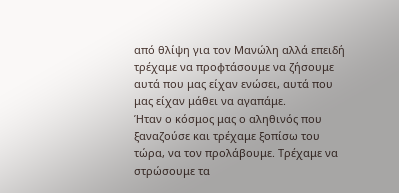από θλίψη για τον Μανώλη αλλά επειδή τρέχαμε να προφτάσουμε να ζήσουμε αυτά που μας είχαν ενώσει, αυτά που μας είχαν μάθει να αγαπάμε.
Ήταν ο κόσμος μας ο αληθινός που ξαναζούσε και τρέχαμε ξοπίσω του τώρα, να τον προλάβουμε. Τρέχαμε να στρώσουμε τα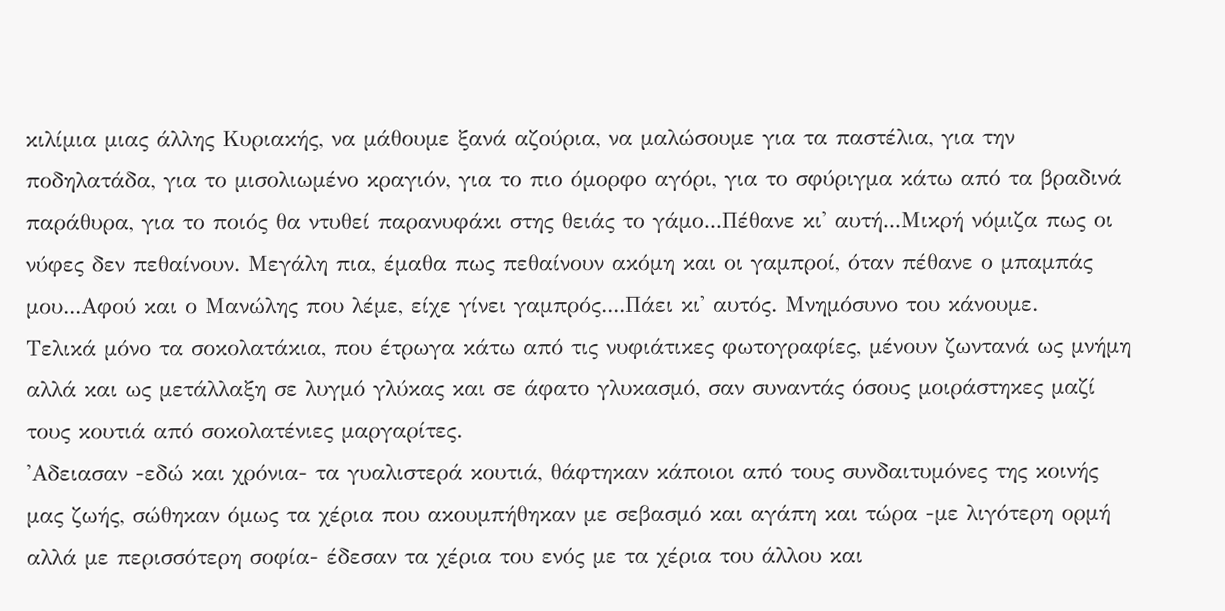κιλίμια μιας άλλης Κυριακής, να μάθουμε ξανά αζούρια, να μαλώσουμε για τα παστέλια, για την ποδηλατάδα, για το μισολιωμένο κραγιόν, για το πιο όμορφο αγόρι, για το σφύριγμα κάτω από τα βραδινά παράθυρα, για το ποιός θα ντυθεί παρανυφάκι στης θειάς το γάμο...Πέθανε κι' αυτή...Μικρή νόμιζα πως οι νύφες δεν πεθαίνουν. Μεγάλη πια, έμαθα πως πεθαίνουν ακόμη και οι γαμπροί, όταν πέθανε ο μπαμπάς μου...Αφού και ο Μανώλης που λέμε, είχε γίνει γαμπρός....Πάει κι' αυτός. Μνημόσυνο του κάνουμε.
Τελικά μόνο τα σοκολατάκια, που έτρωγα κάτω από τις νυφιάτικες φωτογραφίες, μένουν ζωντανά ως μνήμη αλλά και ως μετάλλαξη σε λυγμό γλύκας και σε άφατο γλυκασμό, σαν συναντάς όσους μοιράστηκες μαζί τους κουτιά από σοκολατένιες μαργαρίτες.
'Αδειασαν -εδώ και χρόνια- τα γυαλιστερά κουτιά, θάφτηκαν κάποιοι από τους συνδαιτυμόνες της κοινής μας ζωής, σώθηκαν όμως τα χέρια που ακουμπήθηκαν με σεβασμό και αγάπη και τώρα -με λιγότερη ορμή αλλά με περισσότερη σοφία- έδεσαν τα χέρια του ενός με τα χέρια του άλλου και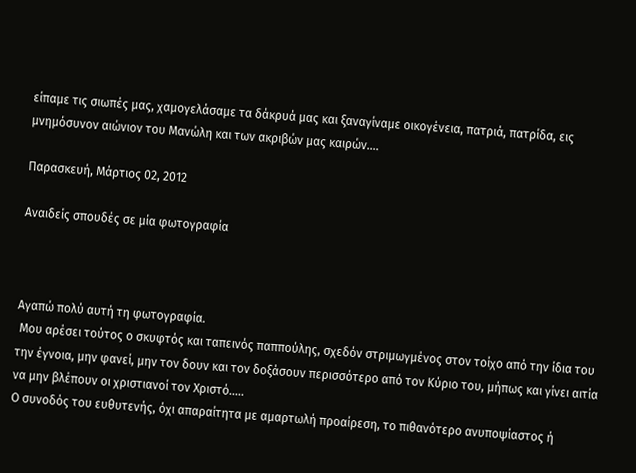είπαμε τις σιωπές μας, χαμογελάσαμε τα δάκρυά μας και ξαναγίναμε οικογένεια, πατριά, πατρίδα, εις μνημόσυνον αιώνιον του Μανώλη και των ακριβών μας καιρών....

Παρασκευή, Μάρτιος 02, 2012

Αναιδείς σπουδές σε μία φωτογραφία



Αγαπώ πολύ αυτή τη φωτογραφία.
 Μου αρέσει τούτος ο σκυφτός και ταπεινός παππούλης, σχεδόν στριμωγμένος στον τοίχο από την ίδια του την έγνοια, μην φανεί, μην τον δουν και τον δοξάσουν περισσότερο από τον Κύριο του, μήπως και γίνει αιτία να μην βλέπουν οι χριστιανοί τον Χριστό.....
Ο συνοδός του ευθυτενής, όχι απαραίτητα με αμαρτωλή προαίρεση, το πιθανότερο ανυποψίαστος ή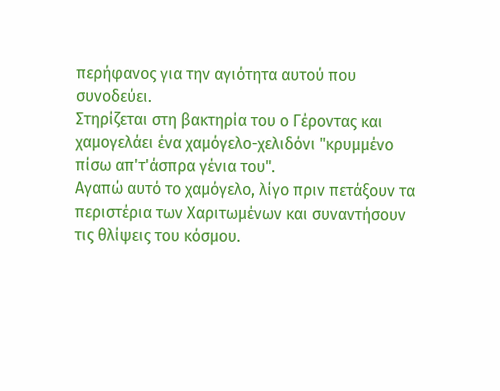περήφανος για την αγιότητα αυτού που συνοδεύει.
Στηρίζεται στη βακτηρία του ο Γέροντας και χαμογελάει ένα χαμόγελο-χελιδόνι "κρυμμένο πίσω απ'τ'άσπρα γένια του".
Αγαπώ αυτό το χαμόγελο, λίγο πριν πετάξουν τα περιστέρια των Χαριτωμένων και συναντήσουν τις θλίψεις του κόσμου.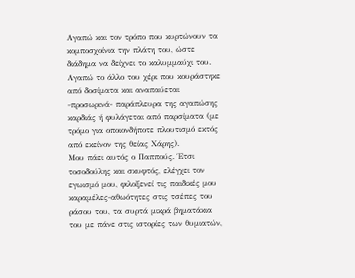Αγαπώ και τον τρόπο που κυρτώνουν τα κομποσχοίνια την πλάτη του, ώστε διάδημα να δείχνει το καλυμμαύχι του.
Αγαπώ το άλλο του χέρι που κουράστηκε από δοσίματα και αναπαύεται -προσωρινά- παράπλευρα της αγαπώσης καρδιάς ή φυλάγεται από παρσίματα (με τρόμο για οποιονδήποτε πλουτισμό εκτός από εκείνον της θείας Χάρης).
Μου πάει αυτός ο Παππούς. Έτσι τοσοδούλης και σκυφτός, ελέγχει τον εγωισμό μου, φιλοξενεί τις παιδικές μου καραμέλες-αθωότητες στις τσέπες του ράσου του, τα συρτά μικρά βηματάκια του με πάνε στις ιστορίες των θυμιατών,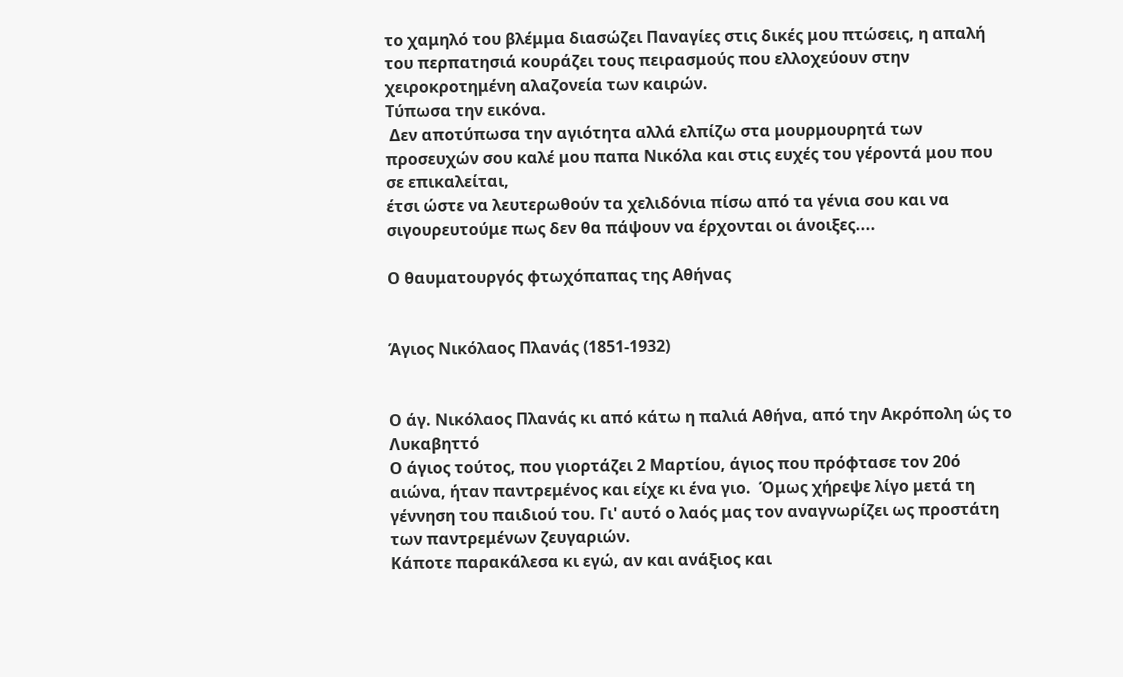το χαμηλό του βλέμμα διασώζει Παναγίες στις δικές μου πτώσεις, η απαλή του περπατησιά κουράζει τους πειρασμούς που ελλοχεύουν στην χειροκροτημένη αλαζονεία των καιρών.
Τύπωσα την εικόνα.
 Δεν αποτύπωσα την αγιότητα αλλά ελπίζω στα μουρμουρητά των προσευχών σου καλέ μου παπα Νικόλα και στις ευχές του γέροντά μου που σε επικαλείται,
έτσι ώστε να λευτερωθούν τα χελιδόνια πίσω από τα γένια σου και να σιγουρευτούμε πως δεν θα πάψουν να έρχονται οι άνοιξες....

Ο θαυματουργός φτωχόπαπας της Αθήνας


Άγιος Νικόλαος Πλανάς (1851-1932)


Ο άγ. Νικόλαος Πλανάς κι από κάτω η παλιά Αθήνα, από την Ακρόπολη ώς το Λυκαβηττό
Ο άγιος τούτος, που γιορτάζει 2 Μαρτίου, άγιος που πρόφτασε τον 20ό αιώνα, ήταν παντρεμένος και είχε κι ένα γιο.  Όμως χήρεψε λίγο μετά τη γέννηση του παιδιού του. Γι' αυτό ο λαός μας τον αναγνωρίζει ως προστάτη των παντρεμένων ζευγαριών.
Κάποτε παρακάλεσα κι εγώ, αν και ανάξιος και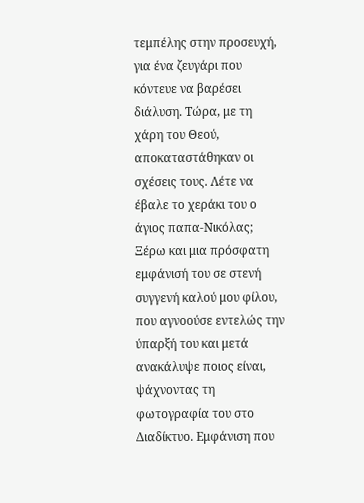τεμπέλης στην προσευχή, για ένα ζευγάρι που κόντευε να βαρέσει διάλυση. Τώρα, με τη χάρη του Θεού, αποκαταστάθηκαν οι σχέσεις τους. Λέτε να έβαλε το χεράκι του ο άγιος παπα-Νικόλας;
Ξέρω και μια πρόσφατη εμφάνισή του σε στενή συγγενή καλού μου φίλου, που αγνοούσε εντελώς την ύπαρξή του και μετά ανακάλυψε ποιος είναι, ψάχνοντας τη φωτογραφία του στο Διαδίκτυο. Εμφάνιση που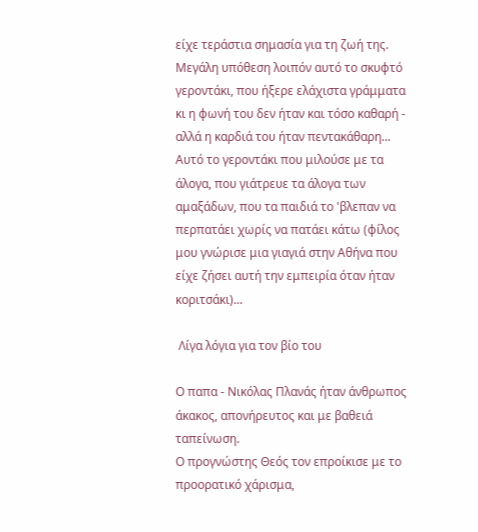είχε τεράστια σημασία για τη ζωή της.
Μεγάλη υπόθεση λοιπόν αυτό το σκυφτό γεροντάκι, που ήξερε ελάχιστα γράμματα κι η φωνή του δεν ήταν και τόσο καθαρή - αλλά η καρδιά του ήταν πεντακάθαρη...
Αυτό το γεροντάκι που μιλούσε με τα άλογα, που γιάτρευε τα άλογα των αμαξάδων, που τα παιδιά το 'βλεπαν να περπατάει χωρίς να πατάει κάτω (φίλος μου γνώρισε μια γιαγιά στην Αθήνα που είχε ζήσει αυτή την εμπειρία όταν ήταν κοριτσάκι)...

 Λίγα λόγια για τον βίο του

Ο παπα - Νικόλας Πλανάς ήταν άνθρωπος άκακος, απονήρευτος και με βαθειά ταπείνωση.
Ο προγνώστης Θεός τον επροίκισε με το προορατικό χάρισμα,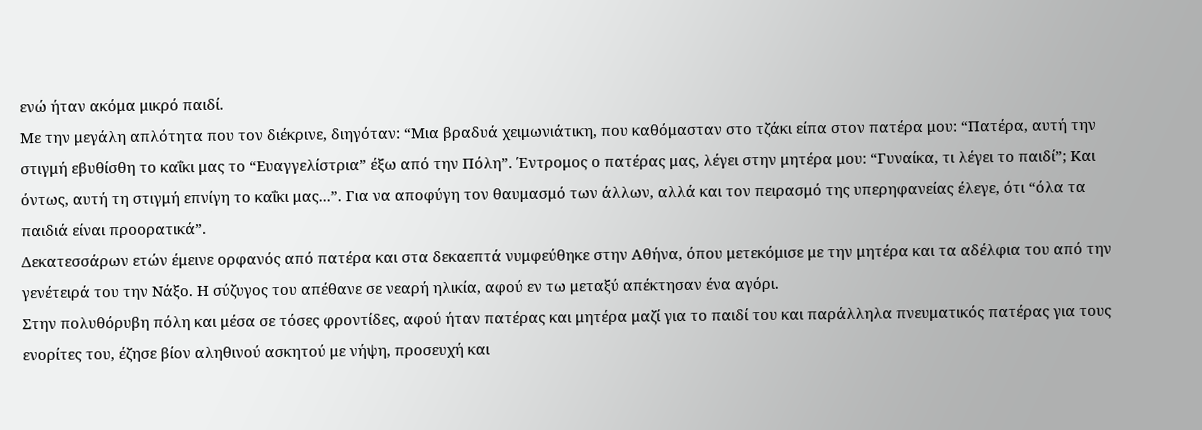ενώ ήταν ακόμα μικρό παιδί.
Με την μεγάλη απλότητα που τον διέκρινε, διηγόταν: “Μια βραδυά χειμωνιάτικη, που καθόμασταν στο τζάκι είπα στον πατέρα μου: “Πατέρα, αυτή την στιγμή εβυθίσθη το καΐκι μας το “Ευαγγελίστρια” έξω από την Πόλη”. Έντρομος ο πατέρας μας, λέγει στην μητέρα μου: “Γυναίκα, τι λέγει το παιδί”; Και όντως, αυτή τη στιγμή επνίγη το καΐκι μας...”. Για να αποφύγη τον θαυμασμό των άλλων, αλλά και τον πειρασμό της υπερηφανείας έλεγε, ότι “όλα τα παιδιά είναι προορατικά”.
Δεκατεσσάρων ετών έμεινε ορφανός από πατέρα και στα δεκαεπτά νυμφεύθηκε στην Αθήνα, όπου μετεκόμισε με την μητέρα και τα αδέλφια του από την γενέτειρά του την Νάξο. Η σύζυγος του απέθανε σε νεαρή ηλικία, αφού εν τω μεταξύ απέκτησαν ένα αγόρι.
Στην πολυθόρυβη πόλη και μέσα σε τόσες φροντίδες, αφού ήταν πατέρας και μητέρα μαζί για το παιδί του και παράλληλα πνευματικός πατέρας για τους ενορίτες του, έζησε βίον αληθινού ασκητού με νήψη, προσευχή και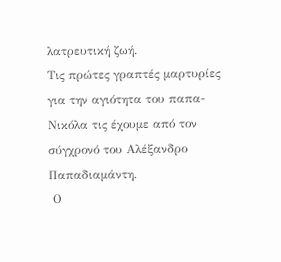λατρευτική ζωή.
Τις πρώτες γραπτές μαρτυρίες για την αγιότητα του παπα-Νικόλα τις έχουμε από τον σύγχρονό του Αλέξανδρο Παπαδιαμάντη.
 Ο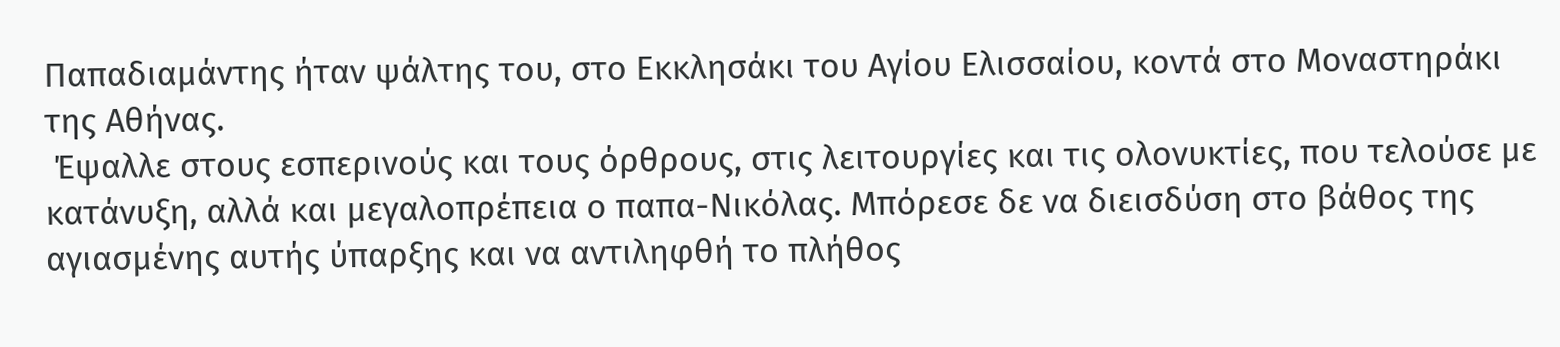Παπαδιαμάντης ήταν ψάλτης του, στο Εκκλησάκι του Αγίου Ελισσαίου, κοντά στο Μοναστηράκι της Αθήνας.
 Έψαλλε στους εσπερινούς και τους όρθρους, στις λειτουργίες και τις ολονυκτίες, που τελούσε με κατάνυξη, αλλά και μεγαλοπρέπεια ο παπα-Νικόλας. Μπόρεσε δε να διεισδύση στο βάθος της αγιασμένης αυτής ύπαρξης και να αντιληφθή το πλήθος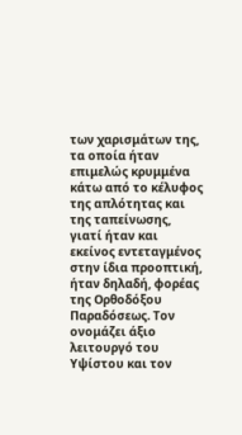των χαρισμάτων της, τα οποία ήταν επιμελώς κρυμμένα κάτω από το κέλυφος της απλότητας και της ταπείνωσης, γιατί ήταν και εκείνος εντεταγμένος στην ίδια προοπτική, ήταν δηλαδή, φορέας της Ορθοδόξου Παραδόσεως. Τον ονομάζει άξιο λειτουργό του Υψίστου και τον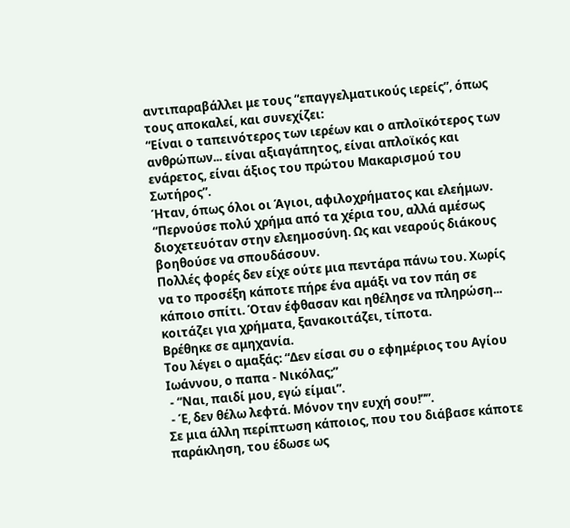αντιπαραβάλλει με τους “επαγγελματικούς ιερείς”, όπως τους αποκαλεί, και συνεχίζει:
“Είναι ο ταπεινότερος των ιερέων και ο απλοϊκότερος των ανθρώπων... είναι αξιαγάπητος, είναι απλοϊκός και ενάρετος, είναι άξιος του πρώτου Μακαρισμού του Σωτήρος”.
Ήταν, όπως όλοι οι Άγιοι, αφιλοχρήματος και ελεήμων.
“Περνούσε πολύ χρήμα από τα χέρια του, αλλά αμέσως διοχετευόταν στην ελεημοσύνη. Ως και νεαρούς διάκους βοηθούσε να σπουδάσουν.
Πολλές φορές δεν είχε ούτε μια πεντάρα πάνω του. Χωρίς να το προσέξη κάποτε πήρε ένα αμάξι να τον πάη σε κάποιο σπίτι. Όταν έφθασαν και ηθέλησε να πληρώση... κοιτάζει για χρήματα, ξανακοιτάζει, τίποτα.
Βρέθηκε σε αμηχανία.
Του λέγει ο αμαξάς: “Δεν είσαι συ ο εφημέριος του Αγίου Ιωάννου, ο παπα - Νικόλας;”
 - “Ναι, παιδί μου, εγώ είμαι”.
 - Έ, δεν θέλω λεφτά. Μόνον την ευχή σου!””.
Σε μια άλλη περίπτωση κάποιος, που του διάβασε κάποτε παράκληση, του έδωσε ως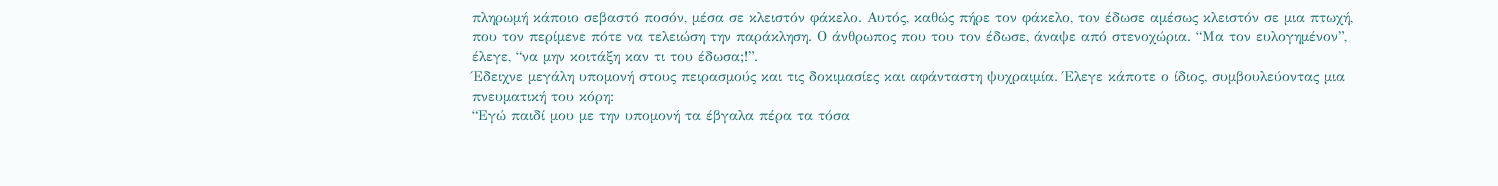πληρωμή κάποιο σεβαστό ποσόν, μέσα σε κλειστόν φάκελο. Αυτός, καθώς πήρε τον φάκελο, τον έδωσε αμέσως κλειστόν σε μια πτωχή, που τον περίμενε πότε να τελειώση την παράκληση. Ο άνθρωπος που του τον έδωσε, άναψε από στενοχώρια. “Μα τον ευλογημένον”, έλεγε, “να μην κοιτάξη καν τι του έδωσα;!”.
Έδειχνε μεγάλη υπομονή στους πειρασμούς και τις δοκιμασίες και αφάνταστη ψυχραιμία. Έλεγε κάποτε ο ίδιος, συμβουλεύοντας μια πνευματική του κόρη:
“Εγώ παιδί μου με την υπομονή τα έβγαλα πέρα τα τόσα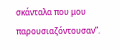σκάνταλα που μου παρουσιαζόντουσαν”.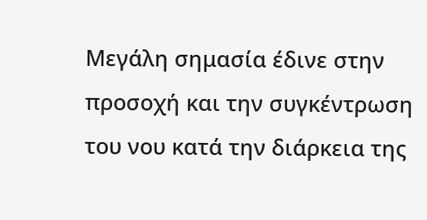Μεγάλη σημασία έδινε στην προσοχή και την συγκέντρωση του νου κατά την διάρκεια της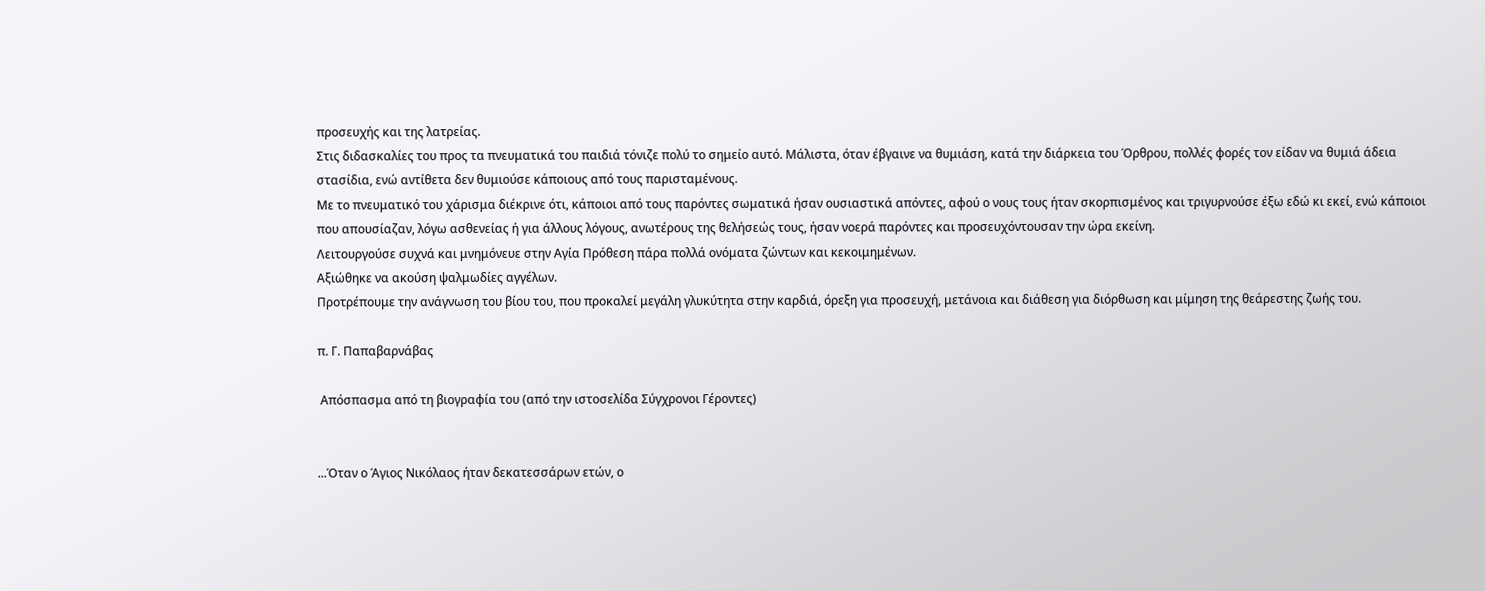προσευχής και της λατρείας.
Στις διδασκαλίες του προς τα πνευματικά του παιδιά τόνιζε πολύ το σημείο αυτό. Μάλιστα, όταν έβγαινε να θυμιάση, κατά την διάρκεια του Όρθρου, πολλές φορές τον είδαν να θυμιά άδεια στασίδια, ενώ αντίθετα δεν θυμιούσε κάποιους από τους παρισταμένους.
Με το πνευματικό του χάρισμα διέκρινε ότι, κάποιοι από τους παρόντες σωματικά ήσαν ουσιαστικά απόντες, αφού ο νους τους ήταν σκορπισμένος και τριγυρνούσε έξω εδώ κι εκεί, ενώ κάποιοι που απουσίαζαν, λόγω ασθενείας ή για άλλους λόγους, ανωτέρους της θελήσεώς τους, ήσαν νοερά παρόντες και προσευχόντουσαν την ώρα εκείνη.
Λειτουργούσε συχνά και μνημόνευε στην Αγία Πρόθεση πάρα πολλά ονόματα ζώντων και κεκοιμημένων.
Αξιώθηκε να ακούση ψαλμωδίες αγγέλων.
Προτρέπουμε την ανάγνωση του βίου του, που προκαλεί μεγάλη γλυκύτητα στην καρδιά, όρεξη για προσευχή, μετάνοια και διάθεση για διόρθωση και μίμηση της θεάρεστης ζωής του.

π. Γ. Παπαβαρνάβας

 Απόσπασμα από τη βιογραφία του (από την ιστοσελίδα Σύγχρονοι Γέροντες)


...Όταν ο Άγιος Νικόλαος ήταν δεκατεσσάρων ετών, ο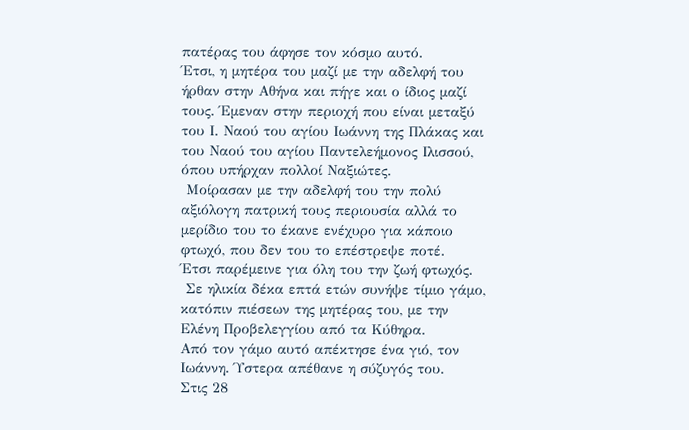πατέρας του άφησε τον κόσμο αυτό.
Έτσι, η μητέρα του μαζί με την αδελφή του ήρθαν στην Αθήνα και πήγε και ο ίδιος μαζί τους. Έμεναν στην περιοχή που είναι μεταξύ του Ι. Ναού του αγίου Ιωάννη της Πλάκας και του Ναού του αγίου Παντελεήμονος Ιλισσού, όπου υπήρχαν πολλοί Ναξιώτες.
 Μοίρασαν με την αδελφή του την πολύ αξιόλογη πατρική τους περιουσία αλλά το μερίδιο του το έκανε ενέχυρο για κάποιο φτωχό, που δεν του το επέστρεψε ποτέ.
Έτσι παρέμεινε για όλη του την ζωή φτωχός.
 Σε ηλικία δέκα επτά ετών συνήψε τίμιο γάμο, κατόπιν πιέσεων της μητέρας του, με την Ελένη Προβελεγγίου από τα Κύθηρα.
Από τον γάμο αυτό απέκτησε ένα γιό, τον Ιωάννη. Ύστερα απέθανε η σύζυγός του.
Στις 28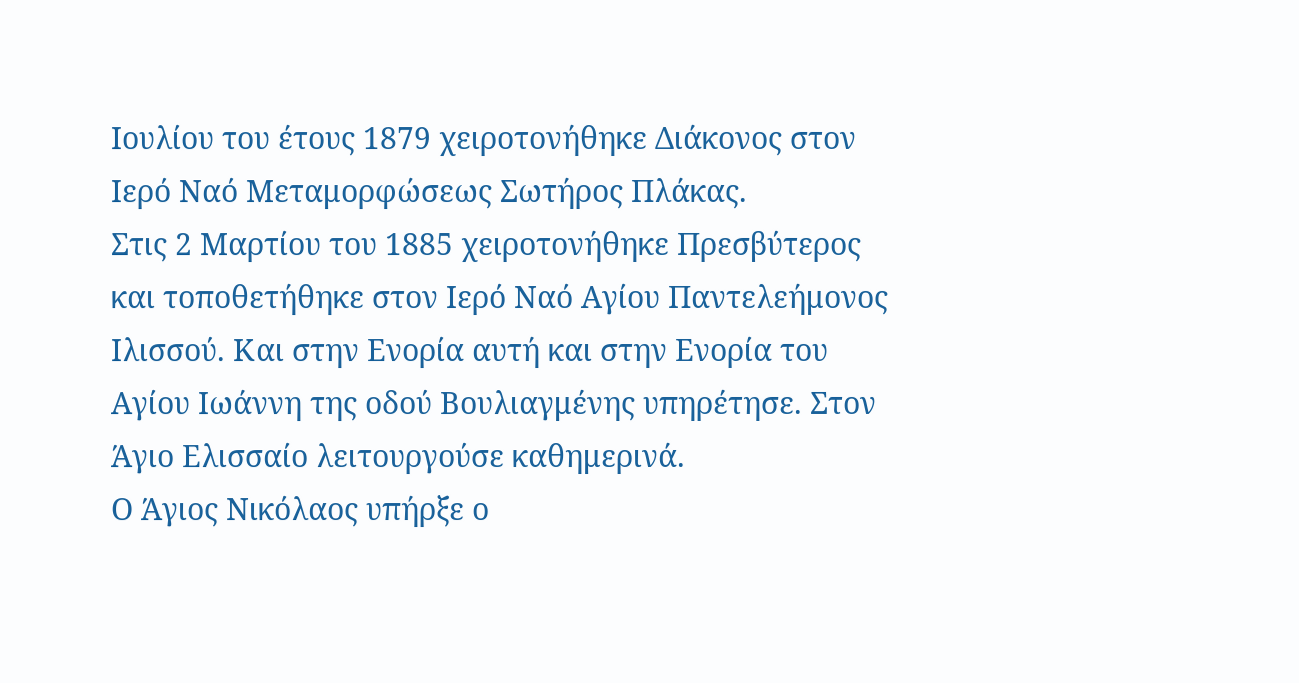Ιουλίου του έτους 1879 χειροτονήθηκε Διάκονος στον Ιερό Ναό Μεταμορφώσεως Σωτήρος Πλάκας.
Στις 2 Μαρτίου του 1885 χειροτονήθηκε Πρεσβύτερος και τοποθετήθηκε στον Ιερό Ναό Αγίου Παντελεήμονος Ιλισσού. Και στην Ενορία αυτή και στην Ενορία του Αγίου Ιωάννη της οδού Βουλιαγμένης υπηρέτησε. Στον Άγιο Ελισσαίο λειτουργούσε καθημερινά.
Ο Άγιος Νικόλαος υπήρξε ο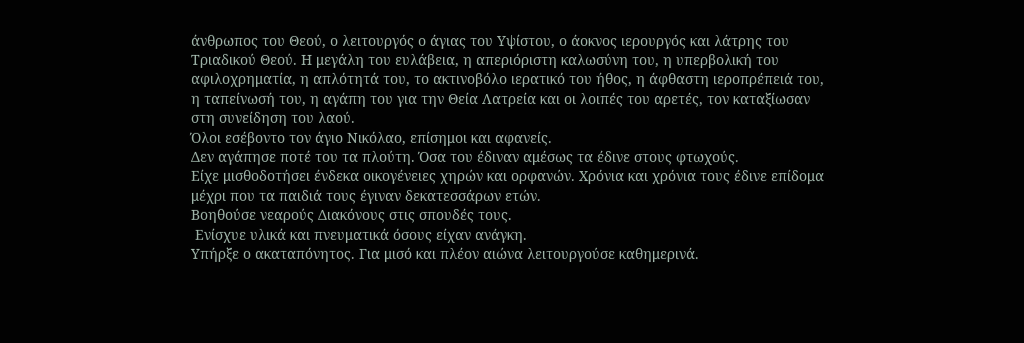άνθρωπος του Θεού, ο λειτουργός ο άγιας του Υψίστου, ο άοκνος ιερουργός και λάτρης του Τριαδικού Θεού. Η μεγάλη του ευλάβεια, η απεριόριστη καλωσύνη του, η υπερβολική του αφιλοχρηματία, η απλότητά του, το ακτινοβόλο ιερατικό του ήθος, η άφθαστη ιεροπρέπειά του, η ταπείνωσή του, η αγάπη του για την Θεία Λατρεία και οι λοιπές του αρετές, τον καταξίωσαν στη συνείδηση του λαού.
Όλοι εσέβοντο τον άγιο Νικόλαο, επίσημοι και αφανείς.
Δεν αγάπησε ποτέ του τα πλούτη. Όσα του έδιναν αμέσως τα έδινε στους φτωχούς.
Είχε μισθοδοτήσει ένδεκα οικογένειες χηρών και ορφανών. Χρόνια και χρόνια τους έδινε επίδομα μέχρι που τα παιδιά τους έγιναν δεκατεσσάρων ετών.
Βοηθούσε νεαρούς Διακόνους στις σπουδές τους.
 Ενίσχυε υλικά και πνευματικά όσους είχαν ανάγκη.
Υπήρξε ο ακαταπόνητος. Για μισό και πλέον αιώνα λειτουργούσε καθημερινά.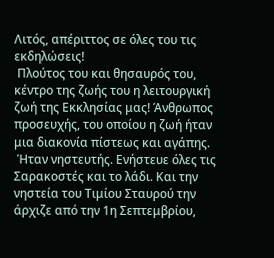Λιτός, απέριττος σε όλες του τις εκδηλώσεις!
 Πλούτος του και θησαυρός του, κέντρο της ζωής του η λειτουργική ζωή της Εκκλησίας μας! Άνθρωπος προσευχής, του οποίου η ζωή ήταν μια διακονία πίστεως και αγάπης.
 Ήταν νηστευτής. Ενήστευε όλες τις Σαρακοστές και το λάδι. Και την νηστεία του Τιμίου Σταυρού την άρχιζε από την 1η Σεπτεμβρίου,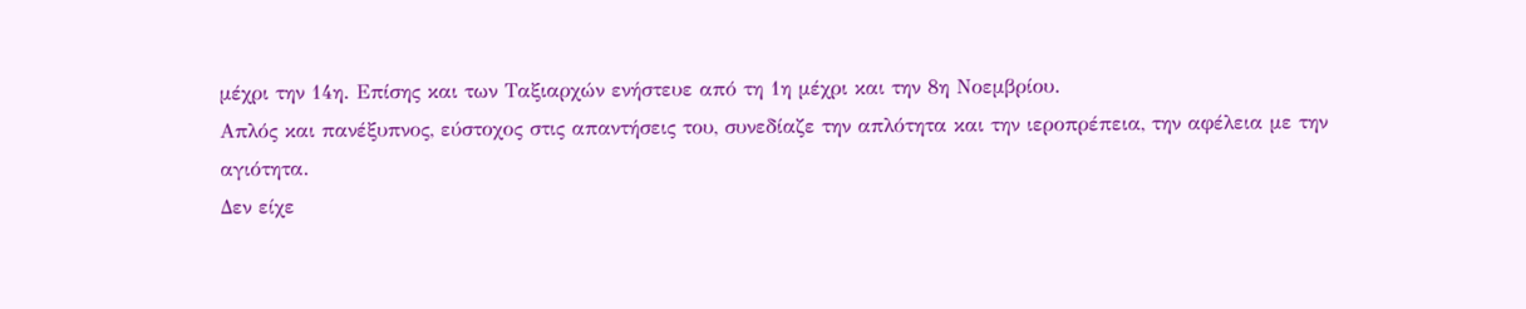μέχρι την 14η. Επίσης και των Ταξιαρχών ενήστευε από τη 1η μέχρι και την 8η Νοεμβρίου.
Απλός και πανέξυπνος, εύστοχος στις απαντήσεις του, συνεδίαζε την απλότητα και την ιεροπρέπεια, την αφέλεια με την αγιότητα.
Δεν είχε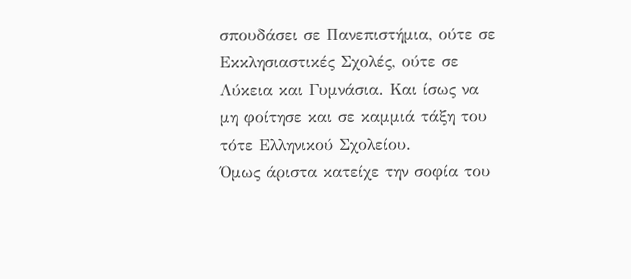σπουδάσει σε Πανεπιστήμια, ούτε σε Εκκλησιαστικές Σχολές, ούτε σε Λύκεια και Γυμνάσια. Και ίσως να μη φοίτησε και σε καμμιά τάξη του τότε Ελληνικού Σχολείου.
Όμως άριστα κατείχε την σοφία του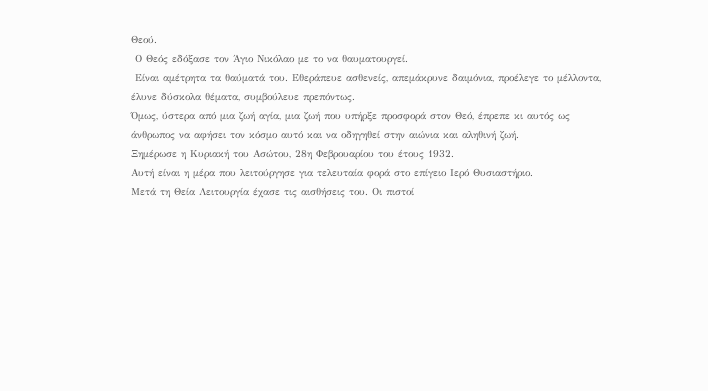Θεού.
 Ο Θεός εδόξασε τον Άγιο Νικόλαο με το να θαυματουργεί.
 Είναι αμέτρητα τα θαύματά του. Εθεράπευε ασθενείς, απεμάκρυνε δαιμόνια, προέλεγε το μέλλοντα, έλυνε δύσκολα θέματα, συμβούλευε πρεπόντως.
Όμως, ύστερα από μια ζωή αγία, μια ζωή που υπήρξε προσφορά στον Θεό, έπρεπε κι αυτός ως άνθρωπος να αφήσει τον κόσμο αυτό και να οδηγηθεί στην αιώνια και αληθινή ζωή.
Ξημέρωσε η Κυριακή του Ασώτου, 28η Φεβρουαρίου του έτους 1932.
Αυτή είναι η μέρα που λειτούργησε για τελευταία φορά στο επίγειο Ιερό Θυσιαστήριο.
Μετά τη Θεία Λειτουργία έχασε τις αισθήσεις του. Οι πιστοί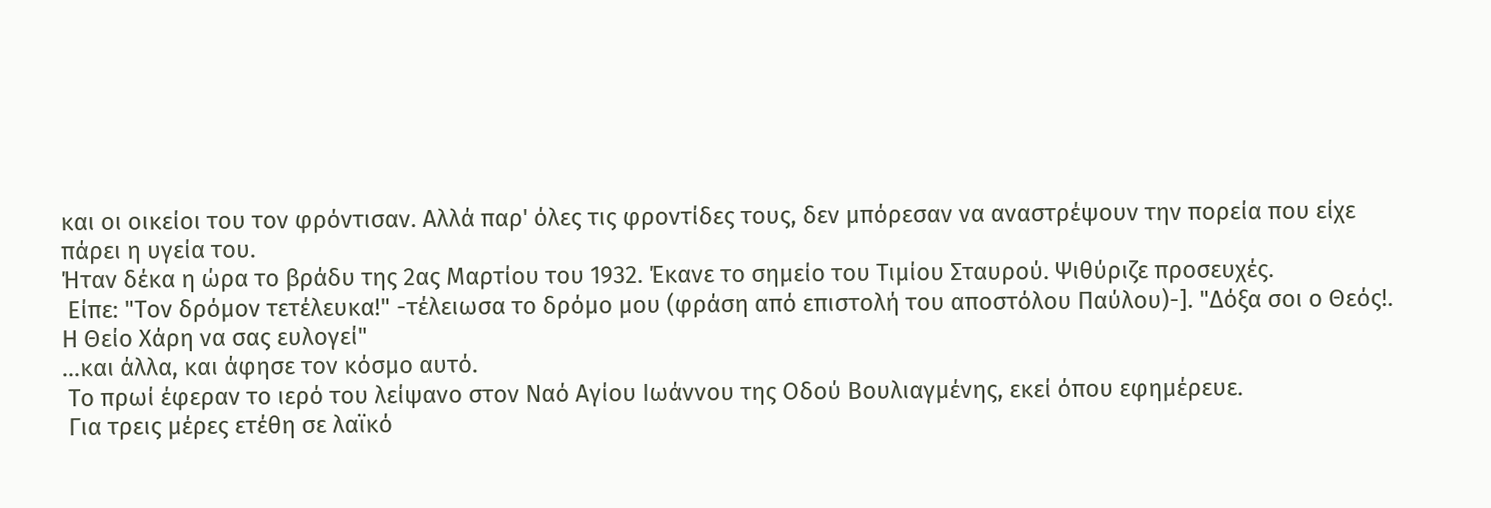και οι οικείοι του τον φρόντισαν. Αλλά παρ' όλες τις φροντίδες τους, δεν μπόρεσαν να αναστρέψουν την πορεία που είχε πάρει η υγεία του.
Ήταν δέκα η ώρα το βράδυ της 2ας Μαρτίου του 1932. Έκανε το σημείο του Τιμίου Σταυρού. Ψιθύριζε προσευχές.
 Είπε: "Τον δρόμον τετέλευκα!" -τέλειωσα το δρόμο μου (φράση από επιστολή του αποστόλου Παύλου)-]. "Δόξα σοι ο Θεός!. Η Θείο Χάρη να σας ευλογεί"
...και άλλα, και άφησε τον κόσμο αυτό.
 Το πρωί έφεραν το ιερό του λείψανο στον Ναό Αγίου Ιωάννου της Οδού Βουλιαγμένης, εκεί όπου εφημέρευε.
 Για τρεις μέρες ετέθη σε λαϊκό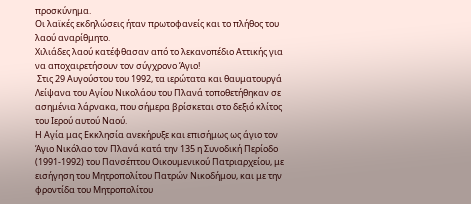προσκύνημα.
Οι λαϊκές εκδηλώσεις ήταν πρωτοφανείς και το πλήθος του λαού αναρίθμητο.
Χιλιάδες λαού κατέφθασαν από το λεκανοπέδιο Αττικής για να αποχαιρετήσουν τον σύγχρονο Άγιο!
 Στις 29 Αυγούστου του 1992, τα ιερώτατα και θαυματουργά Λείψανα του Αγίου Νικολάου του Πλανά τοποθετήθηκαν σε ασημένια λάρνακα, που σήμερα βρίσκεται στο δεξιό κλίτος του Ιερού αυτού Ναού.
Η Αγία μας Εκκλησία ανεκήρυξε και επισήμως ως άγιο τον Άγιο Νικόλαο τον Πλανά κατά την 135 η Συνοδική Περίοδο (1991-1992) του Πανσέπτου Οικουμενικού Πατριαρχείου, με εισήγηση του Μητροπολίτου Πατρών Νικοδήμου, και με την φροντίδα του Μητροπολίτου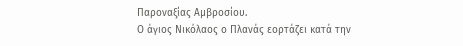Παροναξίας Αμβροσίου.
Ο άγιος Νικόλαος ο Πλανάς εορτάζει κατά την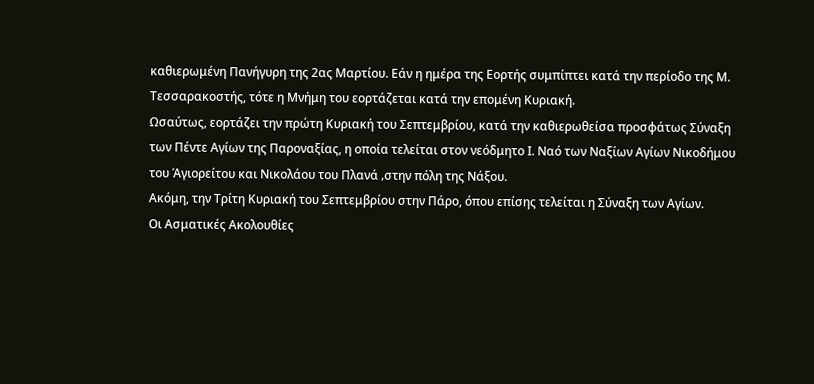καθιερωμένη Πανήγυρη της 2ας Μαρτίου. Εάν η ημέρα της Εορτής συμπίπτει κατά την περίοδο της Μ. Τεσσαρακοστής, τότε η Μνήμη του εορτάζεται κατά την επομένη Κυριακή.
Ωσαύτως, εορτάζει την πρώτη Κυριακή του Σεπτεμβρίου, κατά την καθιερωθείσα προσφάτως Σύναξη των Πέντε Αγίων της Παροναξίας, η οποία τελείται στον νεόδμητο Ι. Ναό των Ναξίων Αγίων Νικοδήμου του Άγιορείτου και Νικολάου του Πλανά ‚στην πόλη της Νάξου.
Ακόμη, την Τρίτη Κυριακή του Σεπτεμβρίου στην Πάρο, όπου επίσης τελείται η Σύναξη των Αγίων.
Οι Ασματικές Ακολουθίες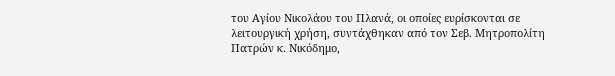του Αγίου Νικολάου του Πλανά, οι οποίες ευρίσκονται σε λειτουργική χρήση, συντάχθηκαν από τον Σεβ. Μητροπολίτη Πατρών κ. Νικόδημο,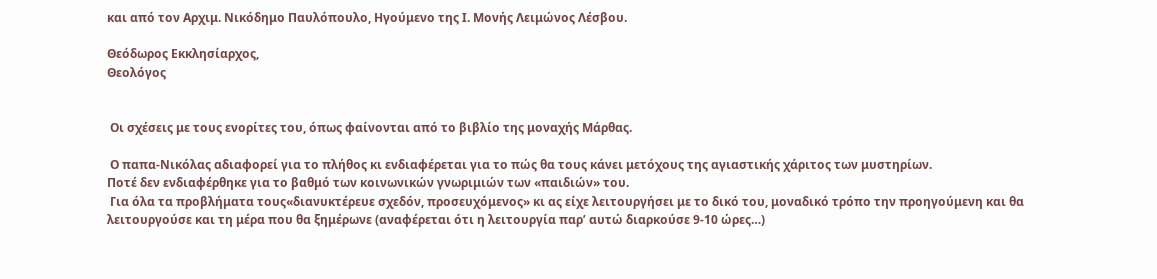και από τον Αρχιμ. Νικόδημο Παυλόπουλο, Ηγούμενο της Ι. Μονής Λειμώνος Λέσβου.

Θεόδωρος Εκκλησίαρχος,
Θεολόγος


 Οι σχέσεις με τους ενορίτες του, όπως φαίνονται από το βιβλίο της μοναχής Μάρθας.

 Ο παπα-Νικόλας αδιαφορεί για το πλήθος κι ενδιαφέρεται για το πώς θα τους κάνει μετόχους της αγιαστικής χάριτος των μυστηρίων.
Ποτέ δεν ενδιαφέρθηκε για το βαθμό των κοινωνικών γνωριμιών των «παιδιών» του.
 Για όλα τα προβλήματα τους«διανυκτέρευε σχεδόν, προσευχόμενος» κι ας είχε λειτουργήσει με το δικό του, μοναδικό τρόπο την προηγούμενη και θα λειτουργούσε και τη μέρα που θα ξημέρωνε (αναφέρεται ότι η λειτουργία παρ’ αυτώ διαρκούσε 9-10 ώρες…)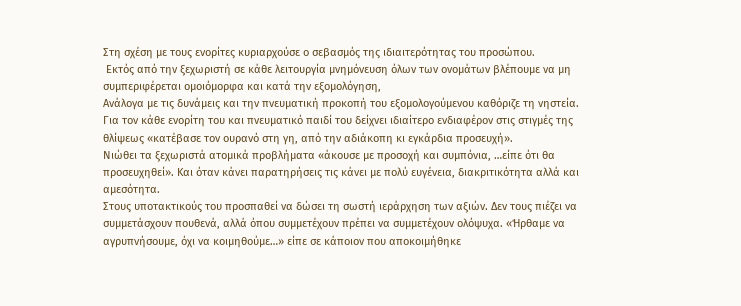Στη σχέση με τους ενορίτες κυριαρχούσε ο σεβασμός της ιδιαιτερότητας του προσώπου.
 Εκτός από την ξεχωριστή σε κάθε λειτουργία μνημόνευση όλων των ονομάτων βλέπουμε να μη συμπεριφέρεται ομοιόμορφα και κατά την εξομολόγηση,
Ανάλογα με τις δυνάμεις και την πνευματική προκοπή του εξομολογούμενου καθόριζε τη νηστεία.
Για τον κάθε ενορίτη του και πνευματικό παιδί του δείχνει ιδιαίτερο ενδιαφέρον στις στιγμές της θλίψεως «κατέβασε τον ουρανό στη γη, από την αδιάκοπη κι εγκάρδια προσευχή».
Νιώθει τα ξεχωριστά ατομικά προβλήματα «άκουσε με προσοχή και συμπόνια, …είπε ότι θα προσευχηθεί». Και όταν κάνει παρατηρήσεις τις κάνει με πολύ ευγένεια, διακριτικότητα αλλά και αμεσότητα.
Στους υποτακτικούς του προσπαθεί να δώσει τη σωστή ιεράρχηση των αξιών. Δεν τους πιέζει να συμμετάσχουν πουθενά, αλλά όπου συμμετέχουν πρέπει να συμμετέχουν ολόψυχα. «Ήρθαμε να αγρυπνήσουμε, όχι να κοιμηθούμε…» είπε σε κάποιον που αποκοιμήθηκε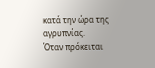κατά την ώρα της αγρυπνίας.
Όταν πρόκειται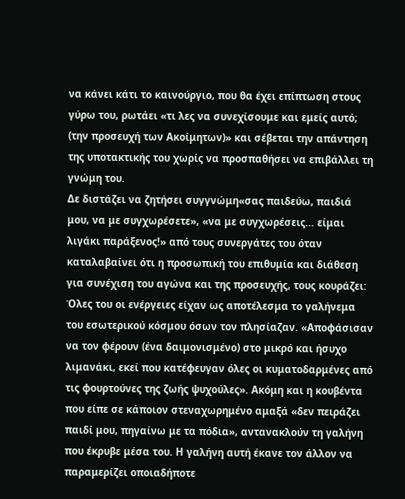να κάνει κάτι το καινούργιο, που θα έχει επίπτωση στους γύρω του, ρωτάει «τι λες να συνεχίσουμε και εμείς αυτό; (την προσευχή των Ακοίμητων)» και σέβεται την απάντηση της υποτακτικής του χωρίς να προσπαθήσει να επιβάλλει τη γνώμη του.
Δε διστάζει να ζητήσει συγγνώμη«σας παιδεύω, παιδιά μου, να με συγχωρέσετε», «να με συγχωρέσεις… είμαι λιγάκι παράξενος!» από τους συνεργάτες του όταν καταλαβαίνει ότι η προσωπική του επιθυμία και διάθεση για συνέχιση του αγώνα και της προσευχής, τους κουράζει:
Όλες του οι ενέργειες είχαν ως αποτέλεσμα το γαλήνεμα του εσωτερικού κόσμου όσων τον πλησίαζαν. «Αποφάσισαν να τον φέρουν (ένα δαιμονισμένο) στο μικρό και ήσυχο λιμανάκι, εκεί που κατέφευγαν όλες οι κυματοδαρμένες από τις φουρτούνες της ζωής ψυχούλες». Ακόμη και η κουβέντα που είπε σε κάποιον στεναχωρημένο αμαξά «δεν πειράζει παιδί μου, πηγαίνω με τα πόδια», αντανακλούν τη γαλήνη που έκρυβε μέσα του. Η γαλήνη αυτή έκανε τον άλλον να παραμερίζει οποιαδήποτε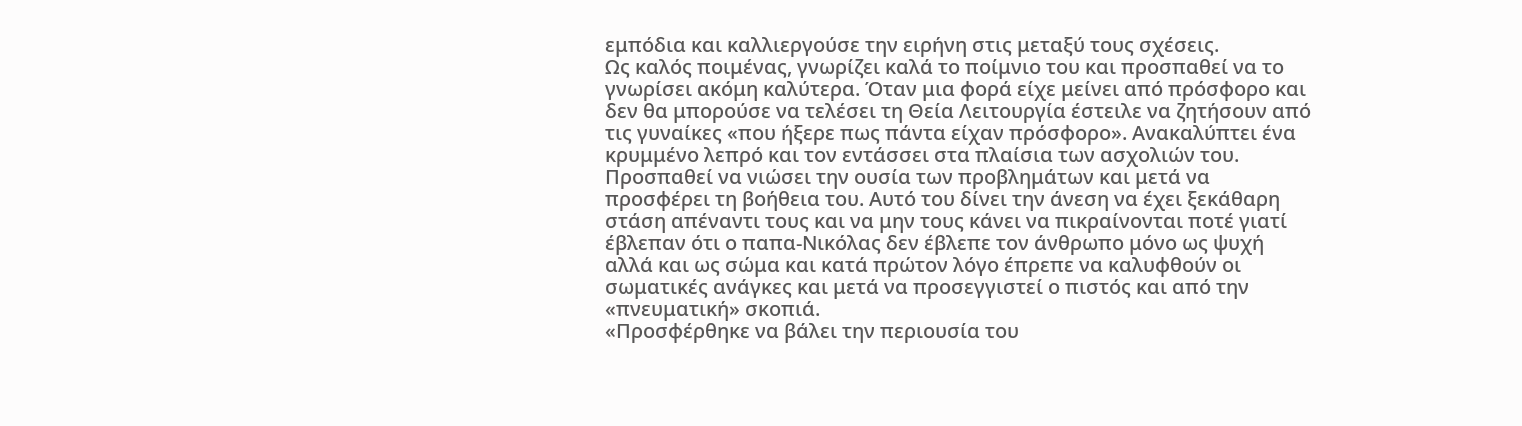εμπόδια και καλλιεργούσε την ειρήνη στις μεταξύ τους σχέσεις.
Ως καλός ποιμένας, γνωρίζει καλά το ποίμνιο του και προσπαθεί να το γνωρίσει ακόμη καλύτερα. Όταν μια φορά είχε μείνει από πρόσφορο και δεν θα μπορούσε να τελέσει τη Θεία Λειτουργία έστειλε να ζητήσουν από τις γυναίκες «που ήξερε πως πάντα είχαν πρόσφορο». Ανακαλύπτει ένα κρυμμένο λεπρό και τον εντάσσει στα πλαίσια των ασχολιών του.
Προσπαθεί να νιώσει την ουσία των προβλημάτων και μετά να προσφέρει τη βοήθεια του. Αυτό του δίνει την άνεση να έχει ξεκάθαρη στάση απέναντι τους και να μην τους κάνει να πικραίνονται ποτέ γιατί έβλεπαν ότι ο παπα-Νικόλας δεν έβλεπε τον άνθρωπο μόνο ως ψυχή αλλά και ως σώμα και κατά πρώτον λόγο έπρεπε να καλυφθούν οι σωματικές ανάγκες και μετά να προσεγγιστεί ο πιστός και από την «πνευματική» σκοπιά.
«Προσφέρθηκε να βάλει την περιουσία του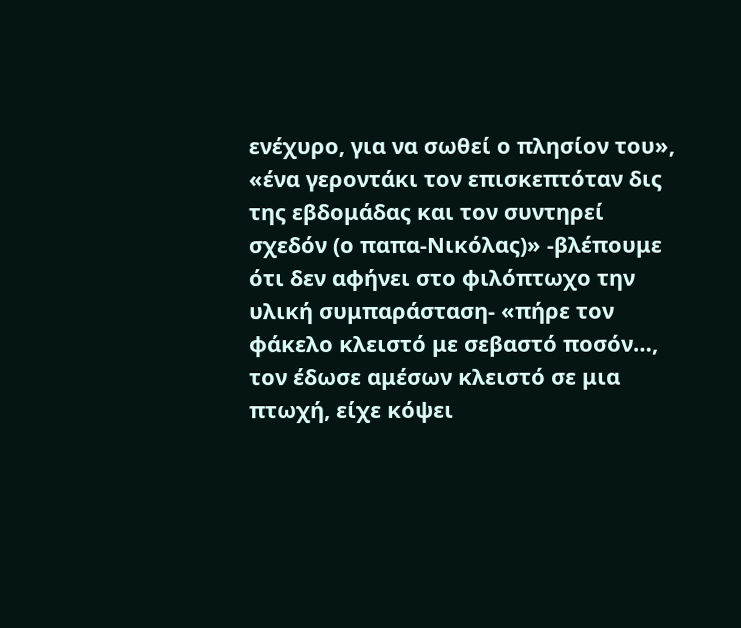ενέχυρο, για να σωθεί ο πλησίον του», «ένα γεροντάκι τον επισκεπτόταν δις της εβδομάδας και τον συντηρεί σχεδόν (ο παπα-Νικόλας)» -βλέπουμε ότι δεν αφήνει στο φιλόπτωχο την υλική συμπαράσταση- «πήρε τον φάκελο κλειστό με σεβαστό ποσόν…, τον έδωσε αμέσων κλειστό σε μια πτωχή, είχε κόψει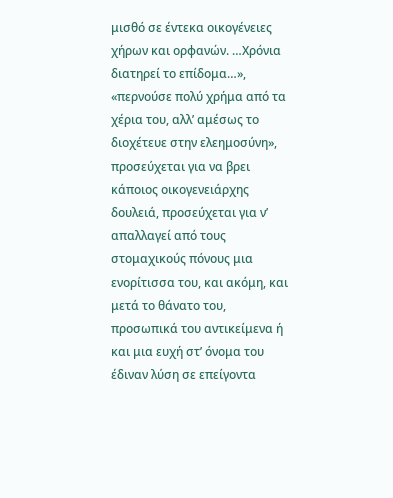μισθό σε έντεκα οικογένειες χήρων και ορφανών. …Χρόνια διατηρεί το επίδομα…», «περνούσε πολύ χρήμα από τα χέρια του, αλλ’ αμέσως το διοχέτευε στην ελεημοσύνη», προσεύχεται για να βρει κάποιος οικογενειάρχης δουλειά, προσεύχεται για ν’ απαλλαγεί από τους στομαχικούς πόνους μια ενορίτισσα του, και ακόμη, και μετά το θάνατο του, προσωπικά του αντικείμενα ή και μια ευχή στ’ όνομα του έδιναν λύση σε επείγοντα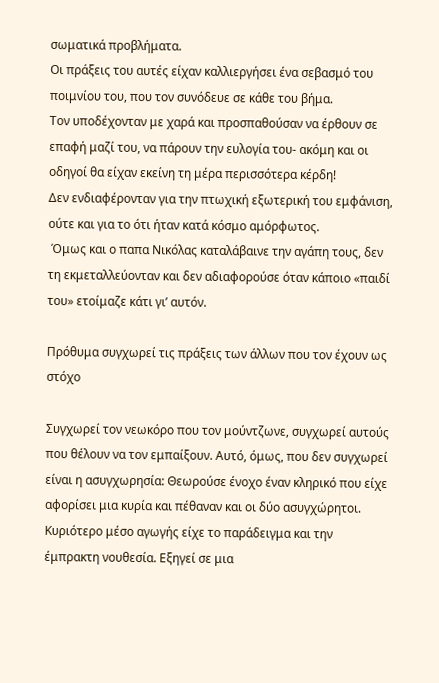σωματικά προβλήματα.
Οι πράξεις του αυτές είχαν καλλιεργήσει ένα σεβασμό του ποιμνίου του, που τον συνόδευε σε κάθε του βήμα.
Τον υποδέχονταν με χαρά και προσπαθούσαν να έρθουν σε επαφή μαζί του, να πάρουν την ευλογία του- ακόμη και οι οδηγοί θα είχαν εκείνη τη μέρα περισσότερα κέρδη!
Δεν ενδιαφέρονταν για την πτωχική εξωτερική του εμφάνιση, ούτε και για το ότι ήταν κατά κόσμο αμόρφωτος.
 Όμως και ο παπα Νικόλας καταλάβαινε την αγάπη τους, δεν τη εκμεταλλεύονταν και δεν αδιαφορούσε όταν κάποιο «παιδί του» ετοίμαζε κάτι γι’ αυτόν.

Πρόθυμα συγχωρεί τις πράξεις των άλλων που τον έχουν ως στόχο

Συγχωρεί τον νεωκόρο που τον μούντζωνε, συγχωρεί αυτούς που θέλουν να τον εμπαίξουν. Αυτό, όμως, που δεν συγχωρεί είναι η ασυγχωρησία: Θεωρούσε ένοχο έναν κληρικό που είχε αφορίσει μια κυρία και πέθαναν και οι δύο ασυγχώρητοι.
Κυριότερο μέσο αγωγής είχε το παράδειγμα και την έμπρακτη νουθεσία. Εξηγεί σε μια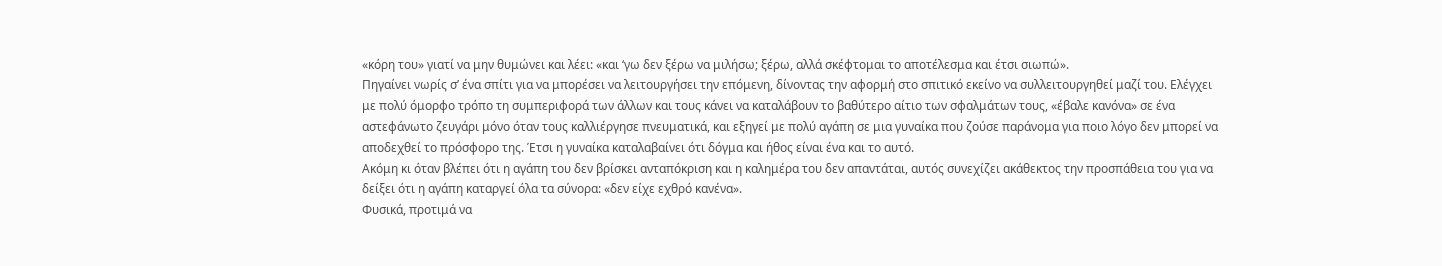«κόρη του» γιατί να μην θυμώνει και λέει: «και ‘γω δεν ξέρω να μιλήσω; ξέρω, αλλά σκέφτομαι το αποτέλεσμα και έτσι σιωπώ».
Πηγαίνει νωρίς σ’ ένα σπίτι για να μπορέσει να λειτουργήσει την επόμενη, δίνοντας την αφορμή στο σπιτικό εκείνο να συλλειτουργηθεί μαζί του. Ελέγχει με πολύ όμορφο τρόπο τη συμπεριφορά των άλλων και τους κάνει να καταλάβουν το βαθύτερο αίτιο των σφαλμάτων τους, «έβαλε κανόνα» σε ένα αστεφάνωτο ζευγάρι μόνο όταν τους καλλιέργησε πνευματικά, και εξηγεί με πολύ αγάπη σε μια γυναίκα που ζούσε παράνομα για ποιο λόγο δεν μπορεί να αποδεχθεί το πρόσφορο της. Έτσι η γυναίκα καταλαβαίνει ότι δόγμα και ήθος είναι ένα και το αυτό.
Ακόμη κι όταν βλέπει ότι η αγάπη του δεν βρίσκει ανταπόκριση και η καλημέρα του δεν απαντάται, αυτός συνεχίζει ακάθεκτος την προσπάθεια του για να δείξει ότι η αγάπη καταργεί όλα τα σύνορα: «δεν είχε εχθρό κανένα».
Φυσικά, προτιμά να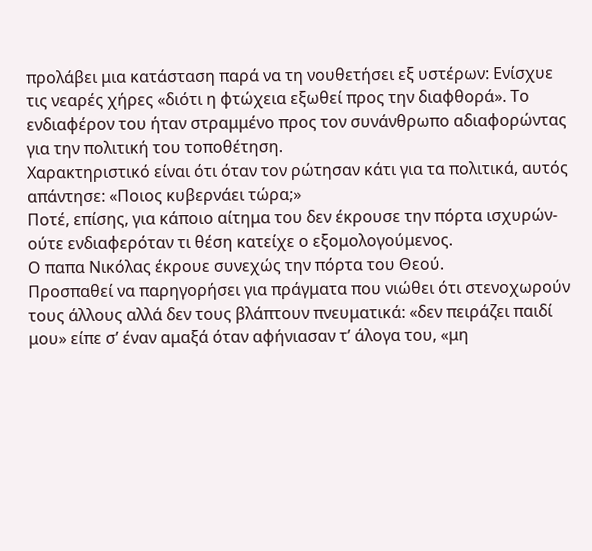προλάβει μια κατάσταση παρά να τη νουθετήσει εξ υστέρων: Ενίσχυε τις νεαρές χήρες «διότι η φτώχεια εξωθεί προς την διαφθορά». Το ενδιαφέρον του ήταν στραμμένο προς τον συνάνθρωπο αδιαφορώντας για την πολιτική του τοποθέτηση.
Χαρακτηριστικό είναι ότι όταν τον ρώτησαν κάτι για τα πολιτικά, αυτός απάντησε: «Ποιος κυβερνάει τώρα;»
Ποτέ, επίσης, για κάποιο αίτημα του δεν έκρουσε την πόρτα ισχυρών- ούτε ενδιαφερόταν τι θέση κατείχε ο εξομολογούμενος.
Ο παπα Νικόλας έκρουε συνεχώς την πόρτα του Θεού.
Προσπαθεί να παρηγορήσει για πράγματα που νιώθει ότι στενοχωρούν τους άλλους αλλά δεν τους βλάπτουν πνευματικά: «δεν πειράζει παιδί μου» είπε σ’ έναν αμαξά όταν αφήνιασαν τ’ άλογα του, «μη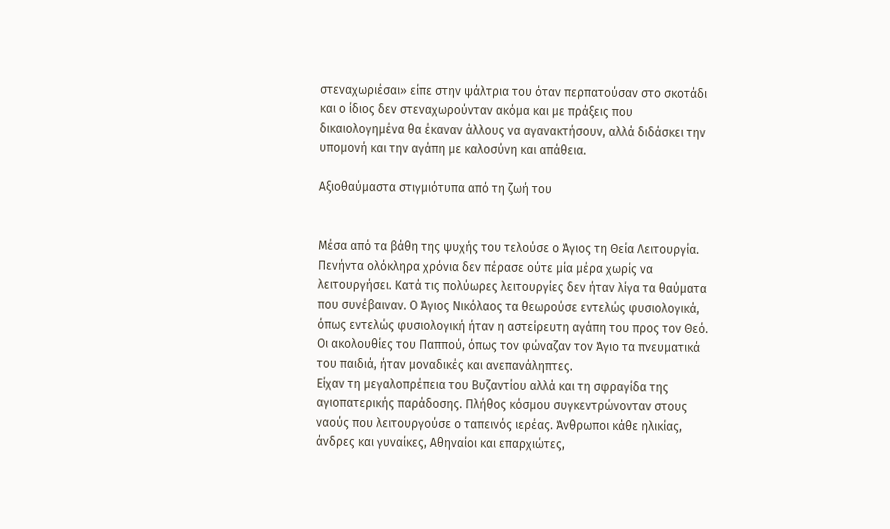στεναχωριέσαι» είπε στην ψάλτρια του όταν περπατούσαν στο σκοτάδι και ο ίδιος δεν στεναχωρούνταν ακόμα και με πράξεις που δικαιολογημένα θα έκαναν άλλους να αγανακτήσουν, αλλά διδάσκει την υπομονή και την αγάπη με καλοσύνη και απάθεια.

Αξιοθαύμαστα στιγμιότυπα από τη ζωή του


Μέσα από τα βάθη της ψυχής του τελούσε ο Άγιος τη Θεία Λειτουργία. Πενήντα ολόκληρα χρόνια δεν πέρασε ούτε μία μέρα χωρίς να λειτουργήσει. Κατά τις πολύωρες λειτουργίες δεν ήταν λίγα τα θαύματα που συνέβαιναν. Ο Άγιος Νικόλαος τα θεωρούσε εντελώς φυσιολογικά, όπως εντελώς φυσιολογική ήταν η αστείρευτη αγάπη του προς τον Θεό.
Οι ακολουθίες του Παππού, όπως τον φώναζαν τον Άγιο τα πνευματικά του παιδιά, ήταν μοναδικές και ανεπανάληπτες.
Είχαν τη μεγαλοπρέπεια του Βυζαντίου αλλά και τη σφραγίδα της αγιοπατερικής παράδοσης. Πλήθος κόσμου συγκεντρώνονταν στους ναούς που λειτουργούσε ο ταπεινός ιερέας. Άνθρωποι κάθε ηλικίας, άνδρες και γυναίκες, Αθηναίοι και επαρχιώτες,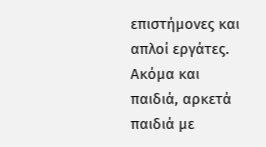επιστήμονες και απλοί εργάτες. Ακόμα και παιδιά, αρκετά παιδιά με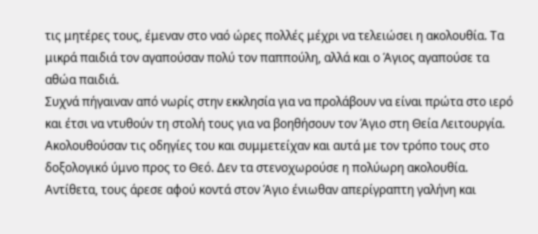τις μητέρες τους, έμεναν στο ναό ώρες πολλές μέχρι να τελειώσει η ακολουθία. Τα μικρά παιδιά τον αγαπούσαν πολύ τον παππούλη, αλλά και ο Άγιος αγαπούσε τα αθώα παιδιά.
Συχνά πήγαιναν από νωρίς στην εκκλησία για να προλάβουν να είναι πρώτα στο ιερό και έτσι να ντυθούν τη στολή τους για να βοηθήσουν τον Άγιο στη Θεία Λειτουργία. Ακολουθούσαν τις οδηγίες του και συμμετείχαν και αυτά με τον τρόπο τους στο δοξολογικό ύμνο προς το Θεό. Δεν τα στενοχωρούσε η πολύωρη ακολουθία. Αντίθετα, τους άρεσε αφού κοντά στον Άγιο ένιωθαν απερίγραπτη γαλήνη και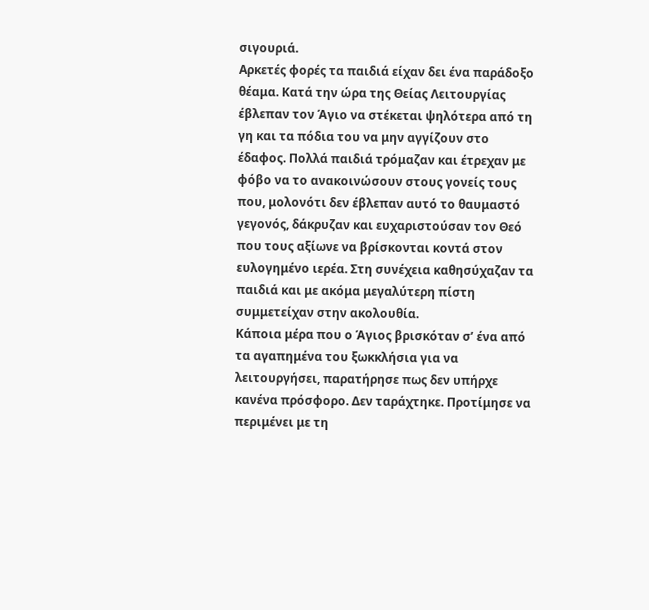σιγουριά.
Αρκετές φορές τα παιδιά είχαν δει ένα παράδοξο θέαμα. Κατά την ώρα της Θείας Λειτουργίας έβλεπαν τον Άγιο να στέκεται ψηλότερα από τη γη και τα πόδια του να μην αγγίζουν στο έδαφος. Πολλά παιδιά τρόμαζαν και έτρεχαν με φόβο να το ανακοινώσουν στους γονείς τους που, μολονότι δεν έβλεπαν αυτό το θαυμαστό γεγονός, δάκρυζαν και ευχαριστούσαν τον Θεό που τους αξίωνε να βρίσκονται κοντά στον ευλογημένο ιερέα. Στη συνέχεια καθησύχαζαν τα παιδιά και με ακόμα μεγαλύτερη πίστη συμμετείχαν στην ακολουθία.
Κάποια μέρα που ο Άγιος βρισκόταν σ’ ένα από τα αγαπημένα του ξωκκλήσια για να λειτουργήσει, παρατήρησε πως δεν υπήρχε κανένα πρόσφορο. Δεν ταράχτηκε. Προτίμησε να περιμένει με τη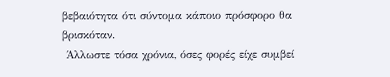βεβαιότητα ότι σύντομα κάποιο πρόσφορο θα βρισκόταν.
 Άλλωστε τόσα χρόνια, όσες φορές είχε συμβεί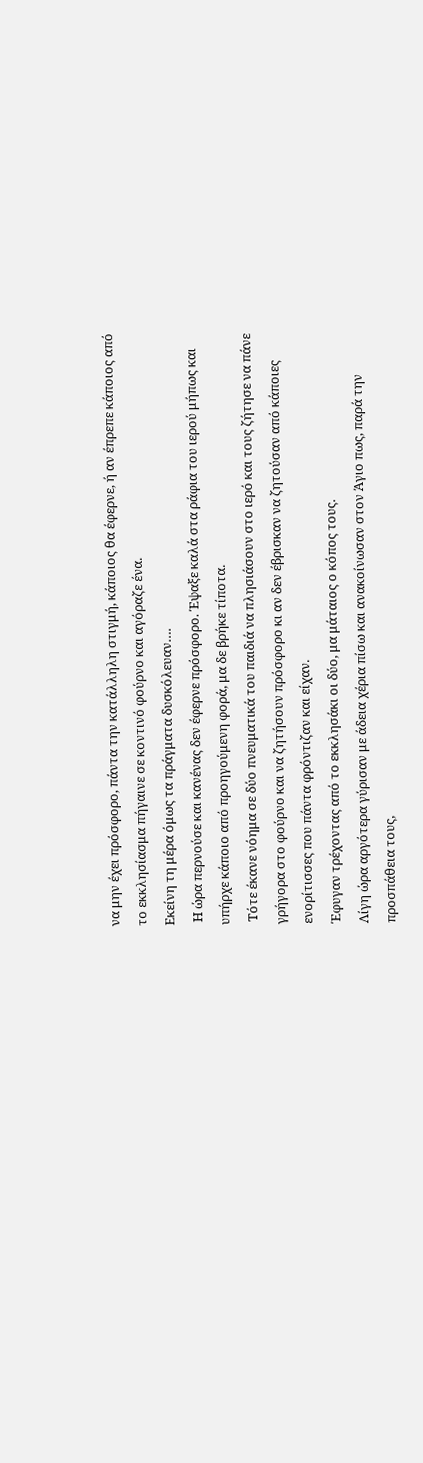να μην έχει πρόσφορο, πάντα την κατάλληλη στιγμή, κάποιος θα έφερνε, ή αν έπρεπε κάποιος από το εκκλησίασμα πήγαινε σε κοντινό φούρνο και αγόραζε ένα.
Εκείνη τη μέρα όμως τα πράγματα δυσκόλευαν….
 Η ώρα περνούσε και κανένας δεν έφερνε πρόσφορο. Έψαξε καλά στα ράφια του ιερού μήπως και υπήρχε κάποιο από προηγούμενη φορά, μα δε βρήκε τίποτα.
 Τότε έκανε νόημα σε δύο πνευματικά του παιδιά να πλησιάσουν στο ιερό και τους ζήτησε να πάνε γρήγορα στο φούρνο και να ζητήσουν πρόσφορο κι αν δεν έβρισκαν να ζητούσαν από κάποιες ενορίτισσες που πάντα φρόντιζαν και είχαν.
Έφυγαν τρέχοντας από το εκκλησάκι οι δύο, μα μάταιος ο κόπος τους.
Λίγη ώρα αργότερα γύρισαν με άδεια χέρια πίσω και ανακοίνωσαν στον Άγιο πως, παρά την προσπάθεια τους,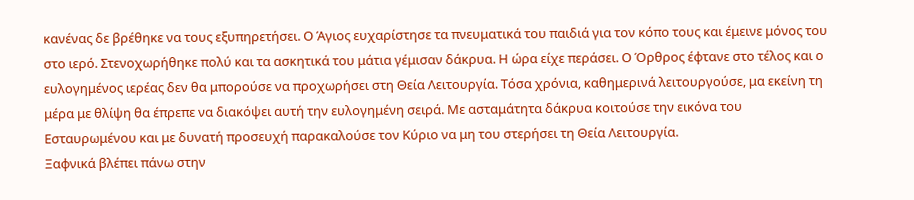κανένας δε βρέθηκε να τους εξυπηρετήσει. Ο Άγιος ευχαρίστησε τα πνευματικά του παιδιά για τον κόπο τους και έμεινε μόνος του στο ιερό. Στενοχωρήθηκε πολύ και τα ασκητικά του μάτια γέμισαν δάκρυα. Η ώρα είχε περάσει. Ο Όρθρος έφτανε στο τέλος και ο ευλογημένος ιερέας δεν θα μπορούσε να προχωρήσει στη Θεία Λειτουργία. Τόσα χρόνια, καθημερινά λειτουργούσε, μα εκείνη τη μέρα με θλίψη θα έπρεπε να διακόψει αυτή την ευλογημένη σειρά. Με ασταμάτητα δάκρυα κοιτούσε την εικόνα του Εσταυρωμένου και με δυνατή προσευχή παρακαλούσε τον Κύριο να μη του στερήσει τη Θεία Λειτουργία.
Ξαφνικά βλέπει πάνω στην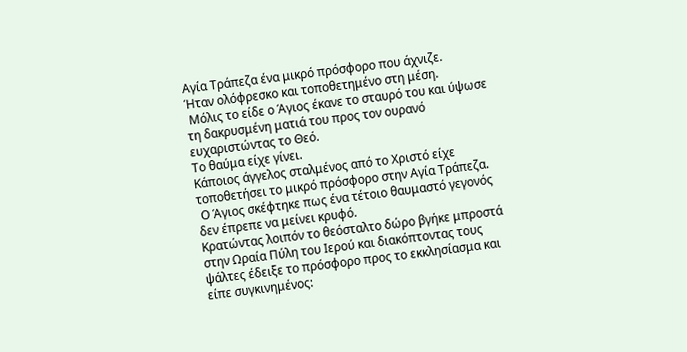Αγία Τράπεζα ένα μικρό πρόσφορο που άχνιζε.
Ήταν ολόφρεσκο και τοποθετημένο στη μέση.
 Μόλις το είδε ο Άγιος έκανε το σταυρό του και ύψωσε τη δακρυσμένη ματιά του προς τον ουρανό ευχαριστώντας το Θεό.
Το θαύμα είχε γίνει.
Κάποιος άγγελος σταλμένος από το Χριστό είχε τοποθετήσει το μικρό πρόσφορο στην Αγία Τράπεζα.
 Ο Άγιος σκέφτηκε πως ένα τέτοιο θαυμαστό γεγονός δεν έπρεπε να μείνει κρυφό.
Κρατώντας λοιπόν το θεόσταλτο δώρο βγήκε μπροστά στην Ωραία Πύλη του Ιερού και διακόπτοντας τους ψάλτες έδειξε το πρόσφορο προς το εκκλησίασμα και είπε συγκινημένος: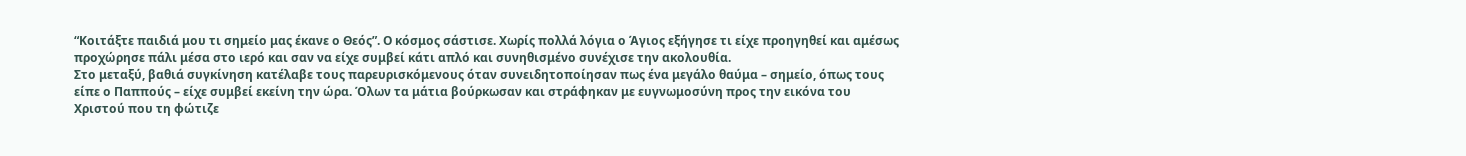“Κοιτάξτε παιδιά μου τι σημείο μας έκανε ο Θεός”. Ο κόσμος σάστισε. Χωρίς πολλά λόγια ο Άγιος εξήγησε τι είχε προηγηθεί και αμέσως προχώρησε πάλι μέσα στο ιερό και σαν να είχε συμβεί κάτι απλό και συνηθισμένο συνέχισε την ακολουθία.
Στο μεταξύ, βαθιά συγκίνηση κατέλαβε τους παρευρισκόμενους όταν συνειδητοποίησαν πως ένα μεγάλο θαύμα – σημείο, όπως τους είπε ο Παππούς – είχε συμβεί εκείνη την ώρα. Όλων τα μάτια βούρκωσαν και στράφηκαν με ευγνωμοσύνη προς την εικόνα του Χριστού που τη φώτιζε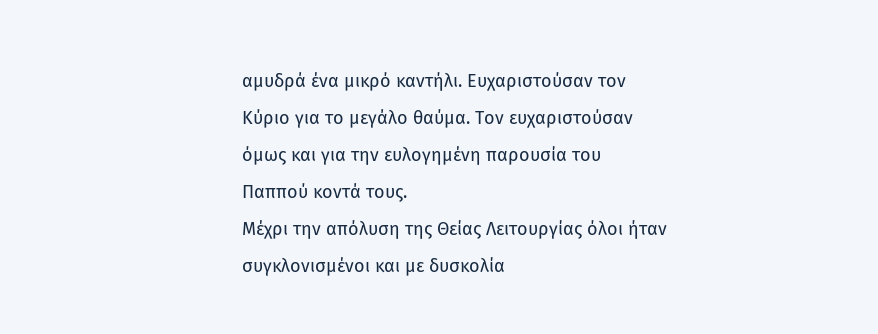αμυδρά ένα μικρό καντήλι. Ευχαριστούσαν τον Κύριο για το μεγάλο θαύμα. Τον ευχαριστούσαν όμως και για την ευλογημένη παρουσία του Παππού κοντά τους.
Μέχρι την απόλυση της Θείας Λειτουργίας όλοι ήταν συγκλονισμένοι και με δυσκολία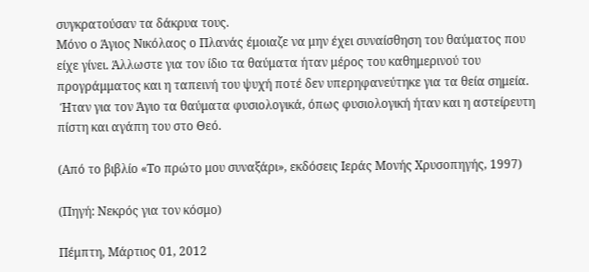συγκρατούσαν τα δάκρυα τους.
Μόνο ο Άγιος Νικόλαος ο Πλανάς έμοιαζε να μην έχει συναίσθηση του θαύματος που είχε γίνει. Άλλωστε για τον ίδιο τα θαύματα ήταν μέρος του καθημερινού του προγράμματος και η ταπεινή του ψυχή ποτέ δεν υπερηφανεύτηκε για τα θεία σημεία.
 Ήταν για τον Άγιο τα θαύματα φυσιολογικά, όπως φυσιολογική ήταν και η αστείρευτη πίστη και αγάπη του στο Θεό.

(Από το βιβλίο «Το πρώτο μου συναξάρι», εκδόσεις Ιεράς Μονής Χρυσοπηγής, 1997)

(Πηγή: Νεκρός για τον κόσμο)

Πέμπτη, Μάρτιος 01, 2012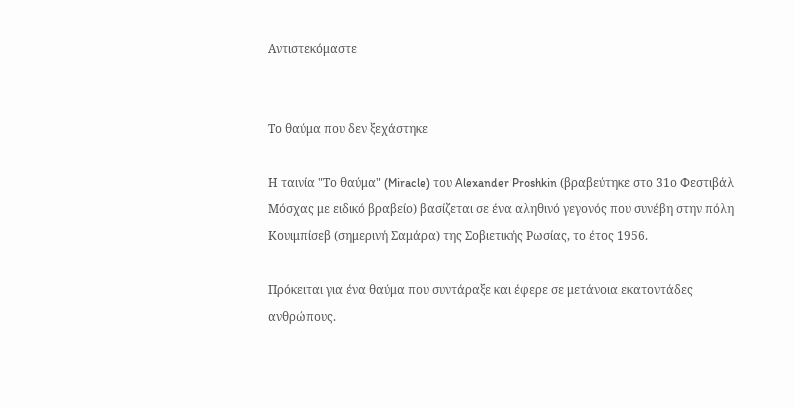Αντιστεκόμαστε


Το θαύμα που δεν ξεχάστηκε

Η ταινία "Το θαύμα" (Miracle) του Alexander Proshkin (βραβεύτηκε στο 31ο Φεστιβάλ Μόσχας με ειδικό βραβείο) βασίζεται σε ένα αληθινό γεγονός που συνέβη στην πόλη Κουιμπίσεβ (σημερινή Σαμάρα) της Σοβιετικής Ρωσίας, το έτος 1956.

Πρόκειται για ένα θαύμα που συντάραξε και έφερε σε μετάνοια εκατοντάδες ανθρώπους.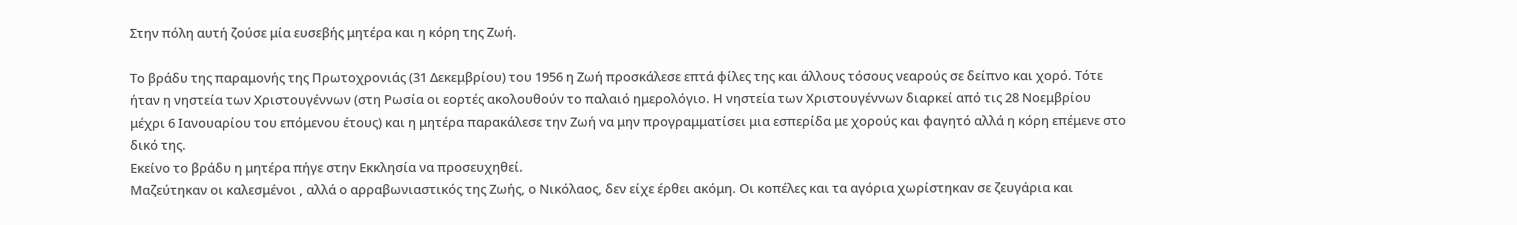Στην πόλη αυτή ζούσε μία ευσεβής μητέρα και η κόρη της Ζωή.

Το βράδυ της παραμονής της Πρωτοχρονιάς (31 Δεκεμβρίου) του 1956 η Ζωή προσκάλεσε επτά φίλες της και άλλους τόσους νεαρούς σε δείπνο και χορό. Τότε ήταν η νηστεία των Χριστουγέννων (στη Ρωσία οι εορτές ακολουθούν το παλαιό ημερολόγιο. Η νηστεία των Χριστουγέννων διαρκεί από τις 28 Νοεμβρίου μέχρι 6 Ιανουαρίου του επόμενου έτους) και η μητέρα παρακάλεσε την Ζωή να μην προγραμματίσει μια εσπερίδα με χορούς και φαγητό αλλά η κόρη επέμενε στο δικό της.
Εκείνο το βράδυ η μητέρα πήγε στην Εκκλησία να προσευχηθεί.
Μαζεύτηκαν οι καλεσμένοι , αλλά ο αρραβωνιαστικός της Ζωής, ο Νικόλαος, δεν είχε έρθει ακόμη. Οι κοπέλες και τα αγόρια χωρίστηκαν σε ζευγάρια και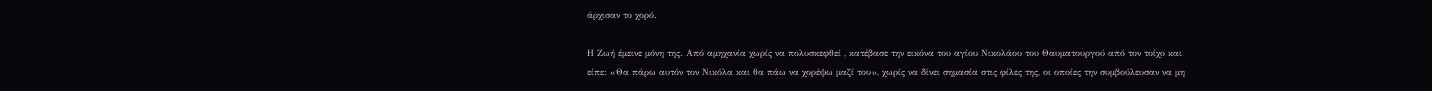άρχισαν το χορό.

Η Ζωή έμεινε μόνη της. Από αμηχανία χωρίς να πολυσκεφθεί , κατέβασε την εικόνα του αγίου Νικολάου του Θαυματουργού από τον τοίχο και είπε: «Θα πάρω αυτόν τον Νικόλα και θα πάω να χορέψω μαζί του», χωρίς να δίνει σημασία στις φίλες της, οι οποίες την συμβούλευσαν να μη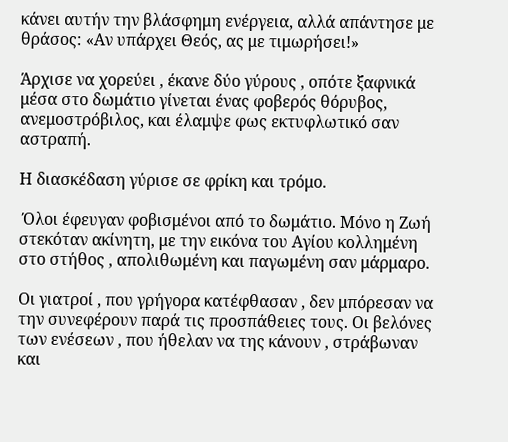κάνει αυτήν την βλάσφημη ενέργεια, αλλά απάντησε με θράσος: «Αν υπάρχει Θεός, ας με τιμωρήσει!»

Άρχισε να χορεύει , έκανε δύο γύρους , οπότε ξαφνικά μέσα στο δωμάτιο γίνεται ένας φοβερός θόρυβος, ανεμοστρόβιλος, και έλαμψε φως εκτυφλωτικό σαν αστραπή.

Η διασκέδαση γύρισε σε φρίκη και τρόμο.

 Όλοι έφευγαν φοβισμένοι από το δωμάτιο. Μόνο η Ζωή στεκόταν ακίνητη, με την εικόνα του Αγίου κολλημένη στο στήθος , απολιθωμένη και παγωμένη σαν μάρμαρο.

Οι γιατροί , που γρήγορα κατέφθασαν , δεν μπόρεσαν να την συνεφέρουν παρά τις προσπάθειες τους. Οι βελόνες των ενέσεων , που ήθελαν να της κάνουν , στράβωναν και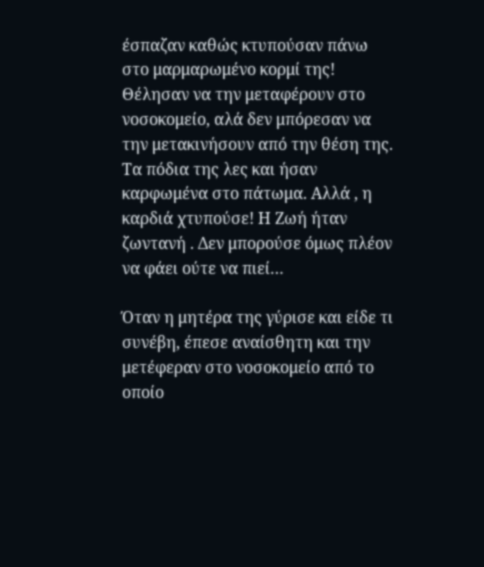έσπαζαν καθώς κτυπούσαν πάνω στο μαρμαρωμένο κορμί της! Θέλησαν να την μεταφέρουν στο νοσοκομείο, αλά δεν μπόρεσαν να την μετακινήσουν από την θέση της. Τα πόδια της λες και ήσαν καρφωμένα στο πάτωμα. Αλλά , η καρδιά χτυπούσε! Η Ζωή ήταν ζωντανή . Δεν μπορούσε όμως πλέον να φάει ούτε να πιεί…

Όταν η μητέρα της γύρισε και είδε τι συνέβη, έπεσε αναίσθητη και την μετέφεραν στο νοσοκομείο από το οποίο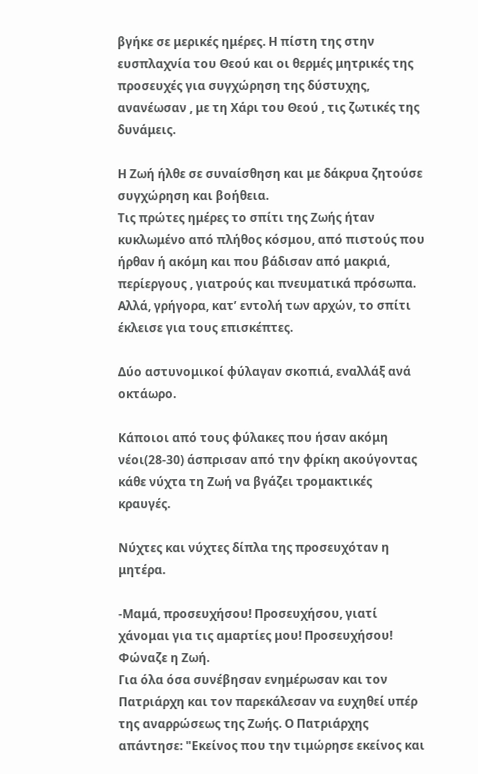βγήκε σε μερικές ημέρες. Η πίστη της στην ευσπλαχνία του Θεού και οι θερμές μητρικές της προσευχές για συγχώρηση της δύστυχης, ανανέωσαν , με τη Χάρι του Θεού , τις ζωτικές της δυνάμεις.

Η Ζωή ήλθε σε συναίσθηση και με δάκρυα ζητούσε συγχώρηση και βοήθεια.
Τις πρώτες ημέρες το σπίτι της Ζωής ήταν κυκλωμένο από πλήθος κόσμου, από πιστούς που ήρθαν ή ακόμη και που βάδισαν από μακριά, περίεργους , γιατρούς και πνευματικά πρόσωπα. Αλλά, γρήγορα, κατ’ εντολή των αρχών, το σπίτι έκλεισε για τους επισκέπτες.

Δύο αστυνομικοί φύλαγαν σκοπιά, εναλλάξ ανά οκτάωρο.

Κάποιοι από τους φύλακες που ήσαν ακόμη νέοι(28-30) άσπρισαν από την φρίκη ακούγοντας κάθε νύχτα τη Ζωή να βγάζει τρομακτικές κραυγές.

Νύχτες και νύχτες δίπλα της προσευχόταν η μητέρα.

-Μαμά, προσευχήσου! Προσευχήσου, γιατί χάνομαι για τις αμαρτίες μου! Προσευχήσου! Φώναζε η Ζωή.
Για όλα όσα συνέβησαν ενημέρωσαν και τον Πατριάρχη και τον παρεκάλεσαν να ευχηθεί υπέρ της αναρρώσεως της Ζωής. Ο Πατριάρχης απάντησε: "Εκείνος που την τιμώρησε εκείνος και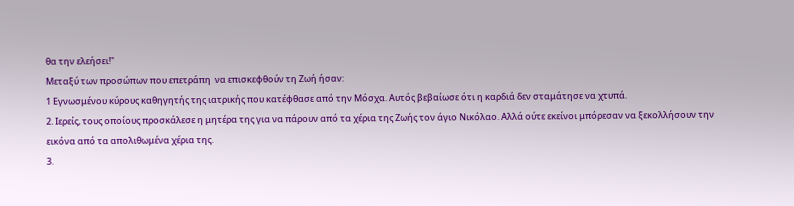θα την ελεήσει!"
Μεταξύ των προσώπων που επετράπη  να επισκεφθούν τη Ζωή ήσαν:
1 Εγνωσμένου κύρους καθηγητής της ιατρικής που κατέφθασε από την Μόσχα. Αυτός βεβαίωσε ότι η καρδιά δεν σταμάτησε να χτυπά.
2. Ιερείς, τους οποίους προσκάλεσε η μητέρα της για να πάρουν από τα χέρια της Ζωής τον άγιο Νικόλαο. Αλλά ούτε εκείνοι μπόρεσαν να ξεκολλήσουν την εικόνα από τα απολιθωμένα χέρια της.
3.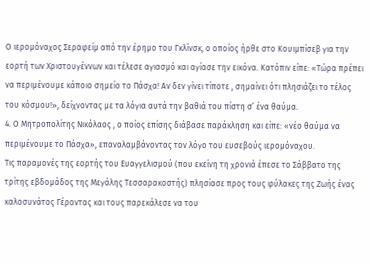Ο ιερομόναχος Σεραφείμ από την έρημο του Γκλίνσκ, ο οποίος ήρθε στο Κουιμπίσεβ για την εορτή των Χριστουγέννων και τέλεσε αγιασμό και αγίασε την εικόνα. Κατόπιν είπε: «Τώρα πρέπει να περιμένουμε κάποιο σημείο το Πάσχα! Αν δεν γίνει τίποτε , σημαίνει ότι πλησιάζει το τέλος του κόσμου!», δείχνοντας με τα λόγια αυτά την βαθιά του πίστη σ’ ένα θαύμα.
4. Ο Μητροπολίτης Νικόλαος , ο ποίος επίσης διάβασε παράκληση και είπε: «νέο θαύμα να περιμένουμε το Πάσχα», επαναλαμβάνοντας τον λόγο του ευσεβούς ιερομόναχου.
Τις παραμονές της εορτής του Ευαγγελισμού (που εκείνη τη χρονιά έπεσε το Σάββατο της τρίτης εβδομάδος της Μεγάλης Τεσσαρακοστής) πλησίασε προς τους φύλακες της Ζωής ένας καλοσυνάτος Γέροντας και τους παρεκάλεσε να του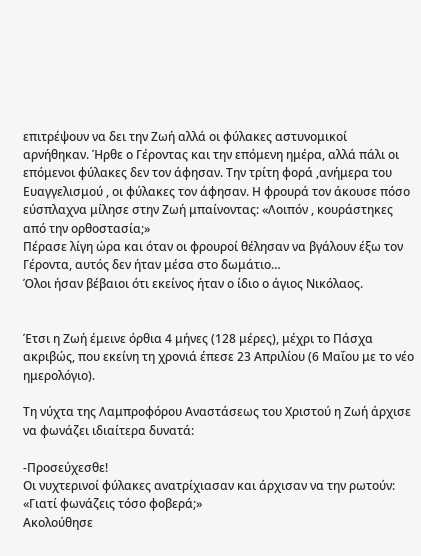επιτρέψουν να δει την Ζωή αλλά οι φύλακες αστυνομικοί αρνήθηκαν. Ήρθε ο Γέροντας και την επόμενη ημέρα, αλλά πάλι οι επόμενοι φύλακες δεν τον άφησαν. Την τρίτη φορά ,ανήμερα του Ευαγγελισμού , οι φύλακες τον άφησαν. Η φρουρά τον άκουσε πόσο εύσπλαχνα μίλησε στην Ζωή μπαίνοντας: «Λοιπόν , κουράστηκες από την ορθοστασία;»
Πέρασε λίγη ώρα και όταν οι φρουροί θέλησαν να βγάλουν έξω τον Γέροντα, αυτός δεν ήταν μέσα στο δωμάτιο…
Όλοι ήσαν βέβαιοι ότι εκείνος ήταν ο ίδιο ο άγιος Νικόλαος.


Έτσι η Ζωή έμεινε όρθια 4 μήνες (128 μέρες), μέχρι το Πάσχα ακριβώς, που εκείνη τη χρονιά έπεσε 23 Απριλίου (6 Μαΐου με το νέο ημερολόγιο).

Τη νύχτα της Λαμπροφόρου Αναστάσεως του Χριστού η Ζωή άρχισε να φωνάζει ιδιαίτερα δυνατά:

-Προσεύχεσθε!
Οι νυχτερινοί φύλακες ανατρίχιασαν και άρχισαν να την ρωτούν: «Γιατί φωνάζεις τόσο φοβερά;»
Ακολούθησε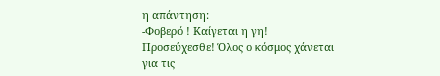η απάντηση:
-Φοβερό ! Καίγεται η γη! Προσεύχεσθε! Όλος ο κόσμος χάνεται για τις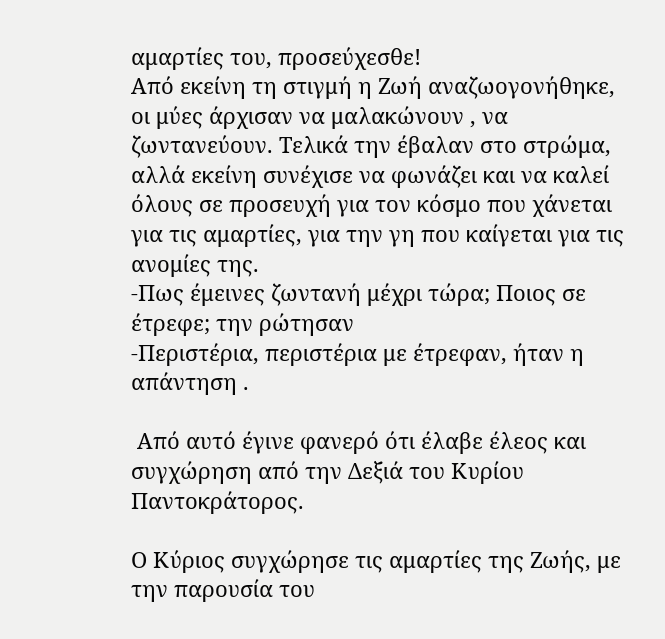αμαρτίες του, προσεύχεσθε!
Από εκείνη τη στιγμή η Ζωή αναζωογονήθηκε, οι μύες άρχισαν να μαλακώνουν , να ζωντανεύουν. Τελικά την έβαλαν στο στρώμα, αλλά εκείνη συνέχισε να φωνάζει και να καλεί όλους σε προσευχή για τον κόσμο που χάνεται για τις αμαρτίες, για την γη που καίγεται για τις ανομίες της.
-Πως έμεινες ζωντανή μέχρι τώρα; Ποιος σε έτρεφε; την ρώτησαν
-Περιστέρια, περιστέρια με έτρεφαν, ήταν η απάντηση .

 Από αυτό έγινε φανερό ότι έλαβε έλεος και συγχώρηση από την Δεξιά του Κυρίου Παντοκράτορος.

Ο Κύριος συγχώρησε τις αμαρτίες της Ζωής, με την παρουσία του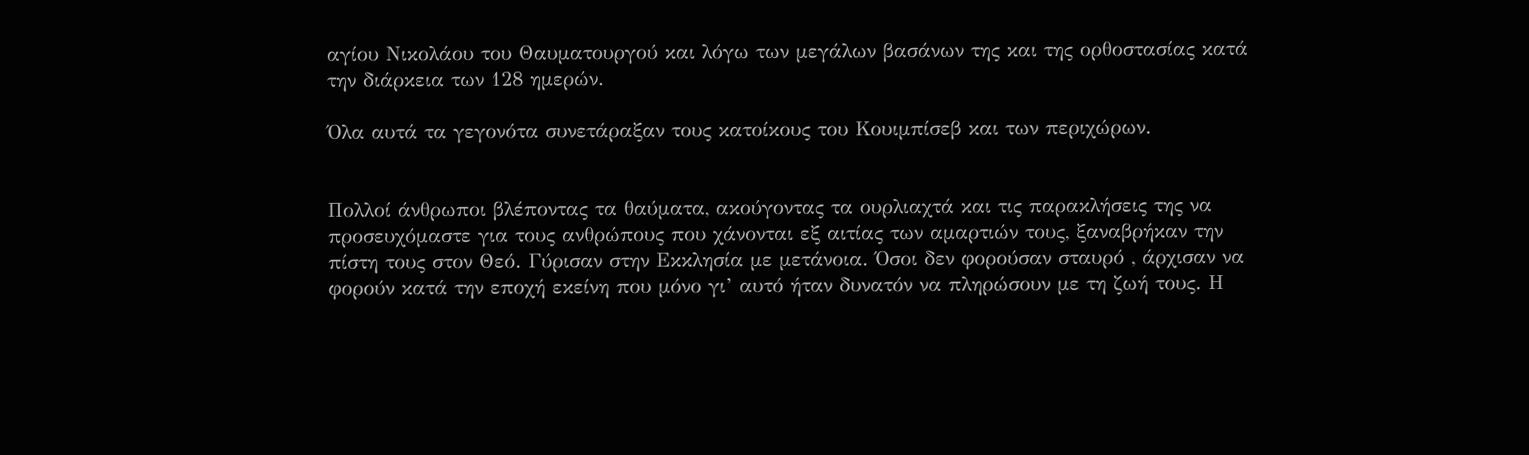αγίου Νικολάου του Θαυματουργού και λόγω των μεγάλων βασάνων της και της ορθοστασίας κατά την διάρκεια των 128 ημερών.

Όλα αυτά τα γεγονότα συνετάραξαν τους κατοίκους του Κουιμπίσεβ και των περιχώρων.


Πολλοί άνθρωποι βλέποντας τα θαύματα, ακούγοντας τα ουρλιαχτά και τις παρακλήσεις της να προσευχόμαστε για τους ανθρώπους που χάνονται εξ αιτίας των αμαρτιών τους, ξαναβρήκαν την πίστη τους στον Θεό. Γύρισαν στην Εκκλησία με μετάνοια. Όσοι δεν φορούσαν σταυρό , άρχισαν να φορούν κατά την εποχή εκείνη που μόνο γι’ αυτό ήταν δυνατόν να πληρώσουν με τη ζωή τους. Η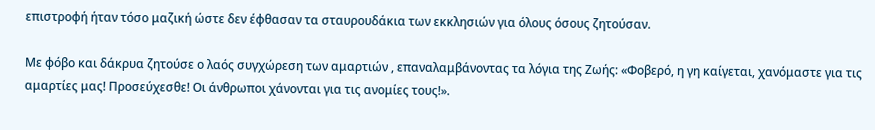επιστροφή ήταν τόσο μαζική ώστε δεν έφθασαν τα σταυρουδάκια των εκκλησιών για όλους όσους ζητούσαν.

Με φόβο και δάκρυα ζητούσε ο λαός συγχώρεση των αμαρτιών , επαναλαμβάνοντας τα λόγια της Ζωής: «Φοβερό, η γη καίγεται, χανόμαστε για τις αμαρτίες μας! Προσεύχεσθε! Οι άνθρωποι χάνονται για τις ανομίες τους!».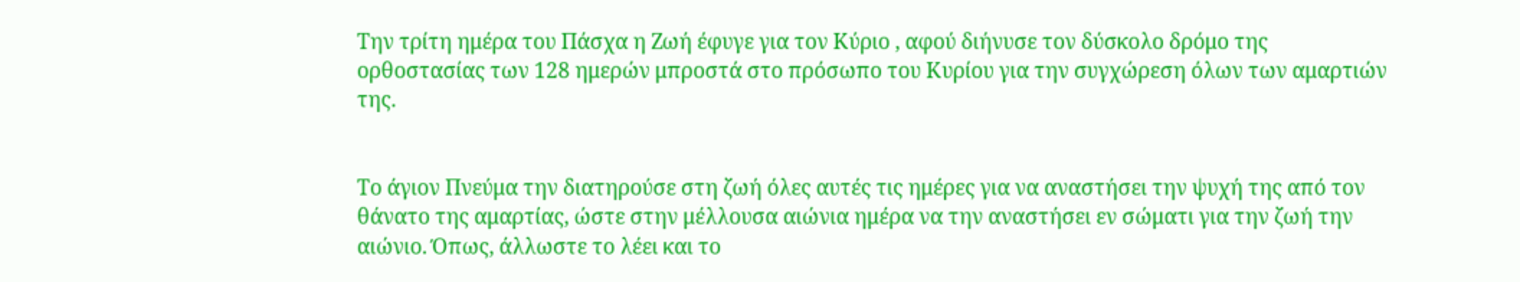Την τρίτη ημέρα του Πάσχα η Ζωή έφυγε για τον Κύριο , αφού διήνυσε τον δύσκολο δρόμο της ορθοστασίας των 128 ημερών μπροστά στο πρόσωπο του Κυρίου για την συγχώρεση όλων των αμαρτιών της.


Το άγιον Πνεύμα την διατηρούσε στη ζωή όλες αυτές τις ημέρες για να αναστήσει την ψυχή της από τον θάνατο της αμαρτίας, ώστε στην μέλλουσα αιώνια ημέρα να την αναστήσει εν σώματι για την ζωή την αιώνιο. Όπως, άλλωστε το λέει και το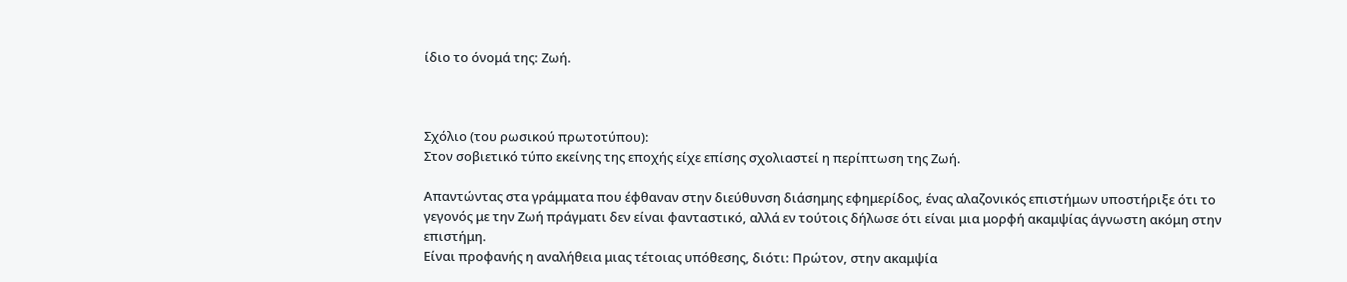ίδιο το όνομά της: Ζωή.



Σχόλιο (του ρωσικού πρωτοτύπου):
Στον σοβιετικό τύπο εκείνης της εποχής είχε επίσης σχολιαστεί η περίπτωση της Ζωή.

Απαντώντας στα γράμματα που έφθαναν στην διεύθυνση διάσημης εφημερίδος, ένας αλαζονικός επιστήμων υποστήριξε ότι το γεγονός με την Ζωή πράγματι δεν είναι φανταστικό, αλλά εν τούτοις δήλωσε ότι είναι μια μορφή ακαμψίας άγνωστη ακόμη στην επιστήμη.
Είναι προφανής η αναλήθεια μιας τέτοιας υπόθεσης, διότι: Πρώτον, στην ακαμψία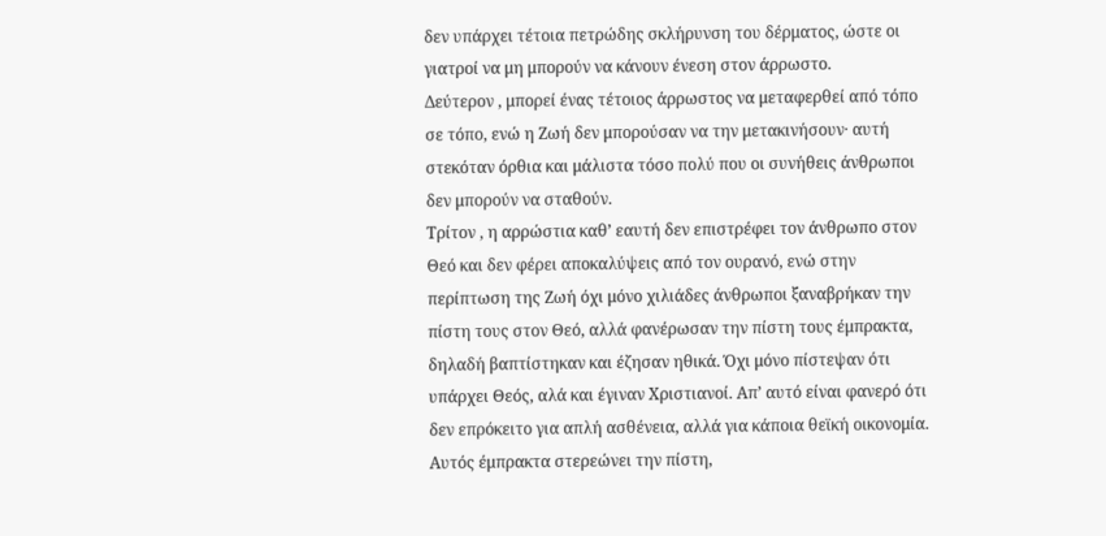δεν υπάρχει τέτοια πετρώδης σκλήρυνση του δέρματος, ώστε οι γιατροί να μη μπορούν να κάνουν ένεση στον άρρωστο.
Δεύτερον , μπορεί ένας τέτοιος άρρωστος να μεταφερθεί από τόπο σε τόπο, ενώ η Ζωή δεν μπορούσαν να την μετακινήσουν· αυτή στεκόταν όρθια και μάλιστα τόσο πολύ που οι συνήθεις άνθρωποι δεν μπορούν να σταθούν.
Τρίτον , η αρρώστια καθ’ εαυτή δεν επιστρέφει τον άνθρωπο στον Θεό και δεν φέρει αποκαλύψεις από τον ουρανό, ενώ στην περίπτωση της Ζωή όχι μόνο χιλιάδες άνθρωποι ξαναβρήκαν την πίστη τους στον Θεό, αλλά φανέρωσαν την πίστη τους έμπρακτα, δηλαδή βαπτίστηκαν και έζησαν ηθικά. Όχι μόνο πίστεψαν ότι υπάρχει Θεός, αλά και έγιναν Χριστιανοί. Απ’ αυτό είναι φανερό ότι δεν επρόκειτο για απλή ασθένεια, αλλά για κάποια θεϊκή οικονομία. Αυτός έμπρακτα στερεώνει την πίστη,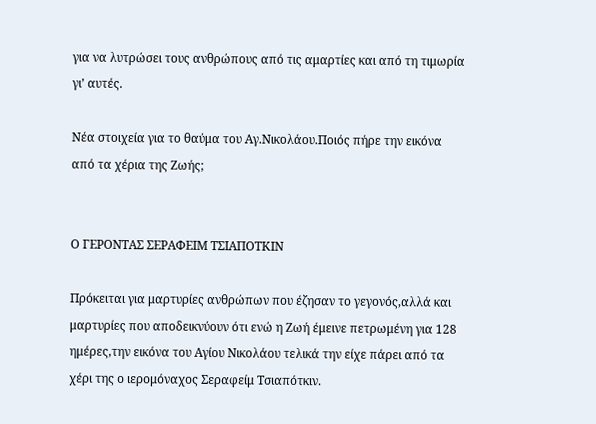για να λυτρώσει τους ανθρώπους από τις αμαρτίες και από τη τιμωρία γι’ αυτές.

Νέα στοιχεία για το θαύμα του Αγ.Νικολάου.Ποιός πήρε την εικόνα από τα χέρια της Ζωής;


Ο ΓΕΡΟΝΤΑΣ ΣΕΡΑΦΕΙΜ ΤΣΙΑΠΟΤΚΙΝ

Πρόκειται για μαρτυρίες ανθρώπων που έζησαν το γεγονός,αλλά και μαρτυρίες που αποδεικνύουν ότι ενώ η Ζωή έμεινε πετρωμένη για 128 ημέρες,την εικόνα του Αγίου Νικολάου τελικά την είχε πάρει από τα χέρι της ο ιερομόναχος Σεραφείμ Τσιαπότκιν.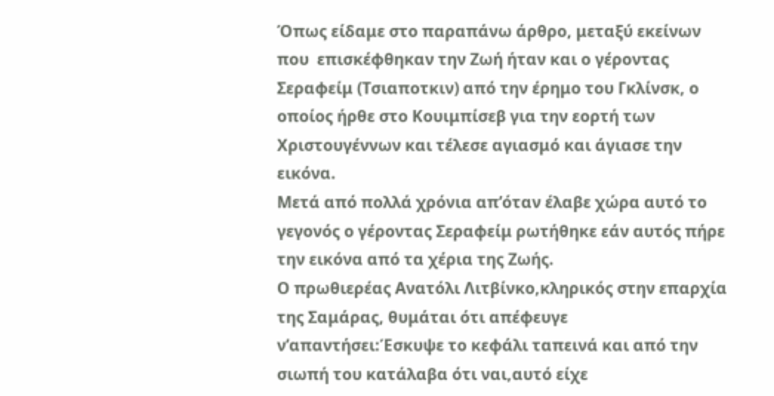Όπως είδαμε στο παραπάνω άρθρο, μεταξύ εκείνων που  επισκέφθηκαν την Ζωή ήταν και ο γέροντας Σεραφείμ (Τσιαποτκιν) από την έρημο του Γκλίνσκ, ο οποίος ήρθε στο Κουιμπίσεβ για την εορτή των Χριστουγέννων και τέλεσε αγιασμό και άγιασε την εικόνα.
Μετά από πολλά χρόνια απ’όταν έλαβε χώρα αυτό το γεγονός ο γέροντας Σεραφείμ ρωτήθηκε εάν αυτός πήρε την εικόνα από τα χέρια της Ζωής.
Ο πρωθιερέας Ανατόλι Λιτβίνκο,κληρικός στην επαρχία της Σαμάρας, θυμάται ότι απέφευγε ν’απαντήσει:Έσκυψε το κεφάλι ταπεινά και από την σιωπή του κατάλαβα ότι ναι,αυτό είχε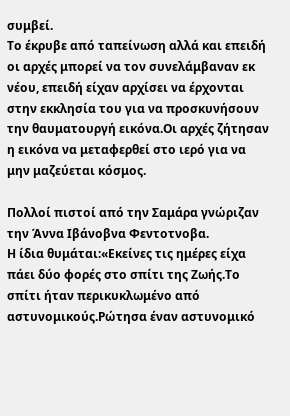συμβεί.
Το έκρυβε από ταπείνωση αλλά και επειδή οι αρχές μπορεί να τον συνελάμβαναν εκ νέου, επειδή είχαν αρχίσει να έρχονται στην εκκλησία του για να προσκυνήσουν την θαυματουργή εικόνα.Οι αρχές ζήτησαν η εικόνα να μεταφερθεί στο ιερό για να μην μαζεύεται κόσμος.

Πολλοί πιστοί από την Σαμάρα γνώριζαν την Άννα Ιβάνοβνα Φεντοτνοβα.
Η ίδια θυμάται:«Εκείνες τις ημέρες είχα πάει δύο φορές στο σπίτι της Ζωής.Το σπίτι ήταν περικυκλωμένο από αστυνομικούς.Ρώτησα έναν αστυνομικό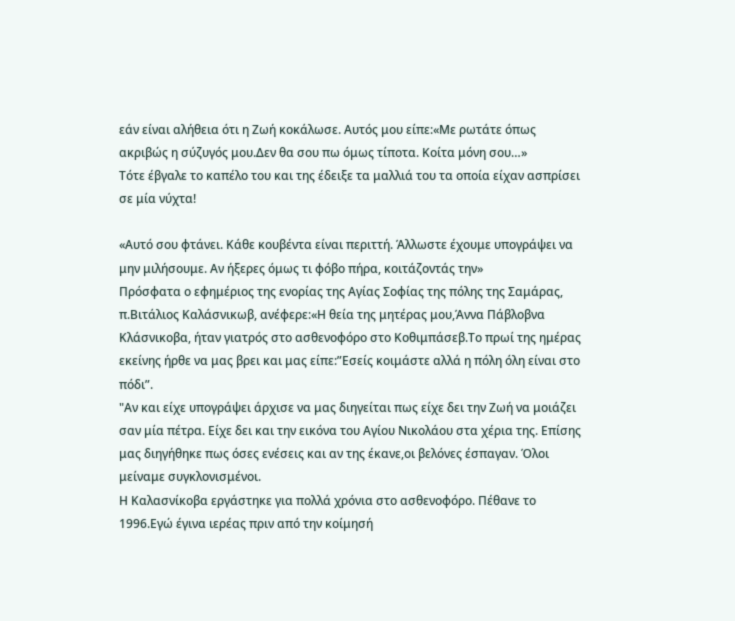εάν είναι αλήθεια ότι η Ζωή κοκάλωσε. Αυτός μου είπε:«Με ρωτάτε όπως ακριβώς η σύζυγός μου.Δεν θα σου πω όμως τίποτα. Κοίτα μόνη σου…»
Τότε έβγαλε το καπέλο του και της έδειξε τα μαλλιά του τα οποία είχαν ασπρίσει σε μία νύχτα!

«Αυτό σου φτάνει. Κάθε κουβέντα είναι περιττή. Άλλωστε έχουμε υπογράψει να μην μιλήσουμε. Αν ήξερες όμως τι φόβο πήρα, κοιτάζοντάς την»
Πρόσφατα ο εφημέριος της ενορίας της Αγίας Σοφίας της πόλης της Σαμάρας, π.Βιτάλιος Καλάσνικωβ, ανέφερε:«Η θεία της μητέρας μου,Άννα Πάβλοβνα Κλάσνικοβα, ήταν γιατρός στο ασθενοφόρο στο Κοθιμπάσεβ.Το πρωί της ημέρας εκείνης ήρθε να μας βρει και μας είπε:”Εσείς κοιμάστε αλλά η πόλη όλη είναι στο πόδι”.
"Αν και είχε υπογράψει άρχισε να μας διηγείται πως είχε δει την Ζωή να μοιάζει σαν μία πέτρα. Είχε δει και την εικόνα του Αγίου Νικολάου στα χέρια της. Επίσης μας διηγήθηκε πως όσες ενέσεις και αν της έκανε,οι βελόνες έσπαγαν. Όλοι μείναμε συγκλονισμένοι.
Η Καλασνίκοβα εργάστηκε για πολλά χρόνια στο ασθενοφόρο. Πέθανε το 1996.Εγώ έγινα ιερέας πριν από την κοίμησή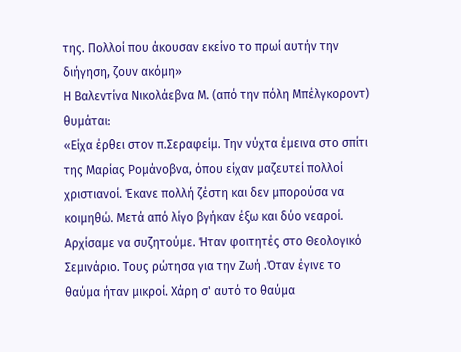της. Πολλοί που άκουσαν εκείνο το πρωί αυτήν την διήγηση, ζουν ακόμη»
Η Βαλεντίνα Νικολάεβνα Μ. (από την πόλη Μπέλγκοροντ) θυμάται:
«Είχα έρθει στον π.Σεραφείμ. Την νύχτα έμεινα στο σπίτι της Μαρίας Ρομάνοβνα, όπου είχαν μαζευτεί πολλοί χριστιανοί. Έκανε πολλή ζέστη και δεν μπορούσα να κοιμηθώ. Μετά από λίγο βγήκαν έξω και δύο νεαροί. Αρχίσαμε να συζητούμε. Ήταν φοιτητές στο Θεολογικό Σεμινάριο. Τους ρώτησα για την Ζωή .Όταν έγινε το θαύμα ήταν μικροί. Χάρη σ' αυτό το θαύμα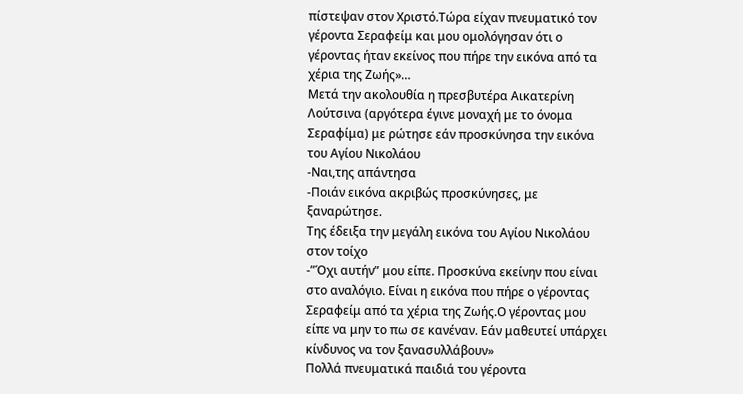πίστεψαν στον Χριστό.Τώρα είχαν πνευματικό τον γέροντα Σεραφείμ και μου ομολόγησαν ότι ο γέροντας ήταν εκείνος που πήρε την εικόνα από τα χέρια της Ζωής»…
Μετά την ακολουθία η πρεσβυτέρα Αικατερίνη Λούτσινα (αργότερα έγινε μοναχή με το όνομα Σεραφίμα) με ρώτησε εάν προσκύνησα την εικόνα του Αγίου Νικολάου
-Ναι,της απάντησα
-Ποιάν εικόνα ακριβώς προσκύνησες, με ξαναρώτησε.
Της έδειξα την μεγάλη εικόνα του Αγίου Νικολάου στον τοίχο
-”Όχι αυτήν” μου είπε. Προσκύνα εκείνην που είναι στο αναλόγιο. Είναι η εικόνα που πήρε ο γέροντας Σεραφείμ από τα χέρια της Ζωής.Ο γέροντας μου είπε να μην το πω σε κανέναν. Εάν μαθευτεί υπάρχει κίνδυνος να τον ξανασυλλάβουν»
Πολλά πνευματικά παιδιά του γέροντα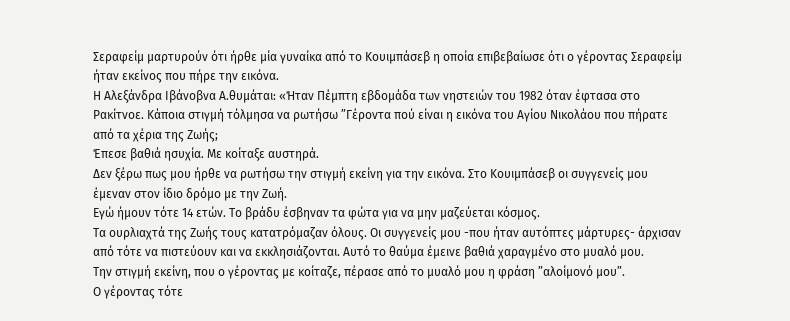Σεραφείμ μαρτυρούν ότι ήρθε μία γυναίκα από το Κουιμπάσεβ η οποία επιβεβαίωσε ότι ο γέροντας Σεραφείμ ήταν εκείνος που πήρε την εικόνα.
Η Αλεξάνδρα Ιβάνοβνα Α.θυμάται: «Ήταν Πέμπτη εβδομάδα των νηστειών του 1982 όταν έφτασα στο Ρακίτνοε. Κάποια στιγμή τόλμησα να ρωτήσω ”Γέροντα πού είναι η εικόνα του Αγίου Νικολάου που πήρατε από τα χέρια της Ζωής;
Έπεσε βαθιά ησυχία. Με κοίταξε αυστηρά.
Δεν ξέρω πως μου ήρθε να ρωτήσω την στιγμή εκείνη για την εικόνα. Στο Κουιμπάσεβ οι συγγενείς μου έμεναν στον ίδιο δρόμο με την Ζωή.
Εγώ ήμουν τότε 14 ετών. Το βράδυ έσβηναν τα φώτα για να μην μαζεύεται κόσμος.
Τα ουρλιαχτά της Ζωής τους κατατρόμαζαν όλους. Οι συγγενείς μου -που ήταν αυτόπτες μάρτυρες- άρχισαν από τότε να πιστεύουν και να εκκλησιάζονται. Αυτό το θαύμα έμεινε βαθιά χαραγμένο στο μυαλό μου.
Την στιγμή εκείνη, που ο γέροντας με κοίταζε, πέρασε από το μυαλό μου η φράση ”αλοίμονό μου”.
Ο γέροντας τότε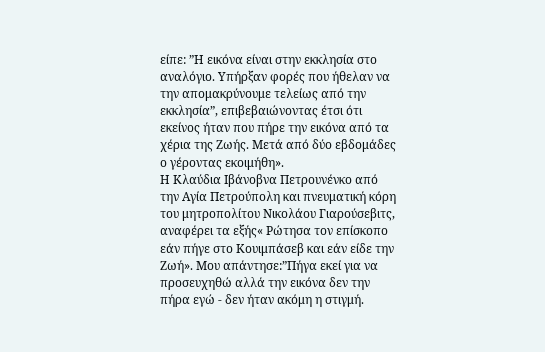είπε: ”Η εικόνα είναι στην εκκλησία στο αναλόγιο. Υπήρξαν φορές που ήθελαν να την απομακρύνουμε τελείως από την εκκλησία”, επιβεβαιώνοντας έτσι ότι εκείνος ήταν που πήρε την εικόνα από τα χέρια της Ζωής. Μετά από δύο εβδομάδες ο γέροντας εκοιμήθη».
Η Κλαύδια Ιβάνοβνα Πετρουνένκο από την Αγία Πετρούπολη και πνευματική κόρη του μητροπολίτου Νικολάου Γιαρούσεβιτς, αναφέρει τα εξής« Ρώτησα τον επίσκοπο εάν πήγε στο Κουιμπάσεβ και εάν είδε την Ζωή». Μου απάντησε:”Πήγα εκεί για να προσευχηθώ αλλά την εικόνα δεν την πήρα εγώ - δεν ήταν ακόμη η στιγμή.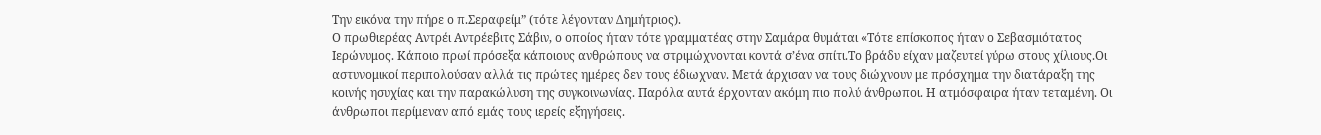Την εικόνα την πήρε ο π.Σεραφείμ” (τότε λέγονταν Δημήτριος).
Ο πρωθιερέας Αντρέι Αντρέεβιτς Σάβιν, ο οποίος ήταν τότε γραμματέας στην Σαμάρα θυμάται «Τότε επίσκοπος ήταν ο Σεβασμιότατος Ιερώνυμος. Κάποιο πρωί πρόσεξα κάποιους ανθρώπους να στριμώχνονται κοντά σ’ένα σπίτι.Το βράδυ είχαν μαζευτεί γύρω στους χίλιους.Οι αστυνομικοί περιπολούσαν αλλά τις πρώτες ημέρες δεν τους έδιωχναν. Μετά άρχισαν να τους διώχνουν με πρόσχημα την διατάραξη της κοινής ησυχίας και την παρακώλυση της συγκοινωνίας. Παρόλα αυτά έρχονταν ακόμη πιο πολύ άνθρωποι. Η ατμόσφαιρα ήταν τεταμένη. Οι άνθρωποι περίμεναν από εμάς τους ιερείς εξηγήσεις.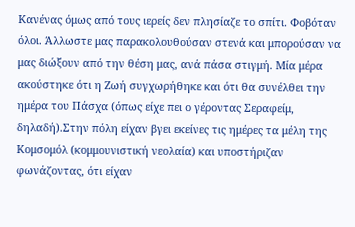Κανένας όμως από τους ιερείς δεν πλησίαζε το σπίτι. Φοβόταν όλοι. Άλλωστε μας παρακολουθούσαν στενά και μπορούσαν να μας διώξουν από την θέση μας, ανά πάσα στιγμή. Μία μέρα ακούστηκε ότι η Ζωή συγχωρήθηκε και ότι θα συνέλθει την ημέρα του Πάσχα (όπως είχε πει ο γέροντας Σεραφείμ, δηλαδή).Στην πόλη είχαν βγει εκείνες τις ημέρες τα μέλη της Κομσομόλ (κομμουνιστική νεολαία) και υποστήριζαν φωνάζοντας, ότι είχαν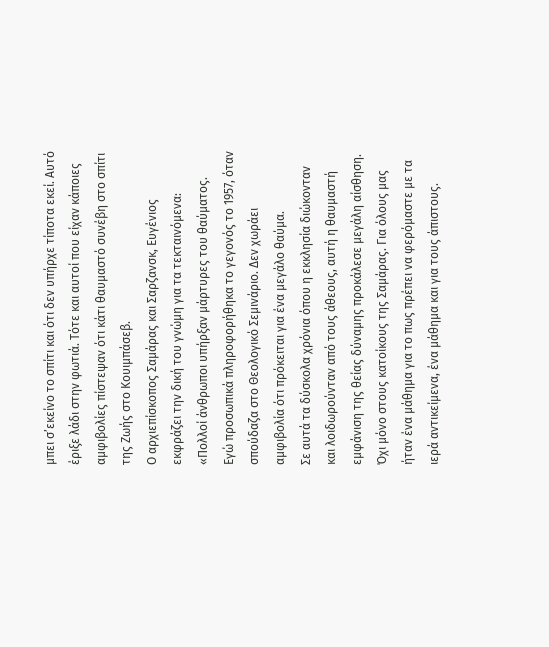μπει σ’εκείνο το σπίτι και ότι δεν υπήρχε τίποτα εκεί. Αυτό έριξε λάδι στην φωτιά. Τότε και αυτοί που είχαν κάποιες αμφιβολίες πίστεψαν ότι κάτι θαυμαστό συνέβη στο σπίτι της Ζωής στο Κουιμπάσεβ.
Ο αρχιεπίσκοπος Σαμάρας και Σαρζανσκ, Ευγένιος εκφράζει την δική του γνώμη για τα τεκταινόμενα: «Πολλοί άνθρωποι υπήρξαν μάρτυρες του θαύματος.
Εγώ προσωπικά πληροφορήθηκα το γεγονός το 1957, όταν σπούδαζα στο Θεολογικό Σεμινάριο. Δεν χωράει αμφιβολία ότι πρόκειται για ένα μεγάλο θαύμα.
Σε αυτά τα δύσκολα χρόνια όπου η εκκλησία διώκονταν και λοιδωρούνταν από τους άθεους, αυτή η θαυμαστή εμφάνιση της θείας δύναμης προκάλεσε μεγάλη αίσθηση.
Όχι μόνο στους κατοίκους της Σαμάρας. Για όλους μας ήταν ένα μάθημα για το πως πρέπει να φερόμαστε με τα ιερά αντικείμενα, ένα μάθημα και για τους άπιστους.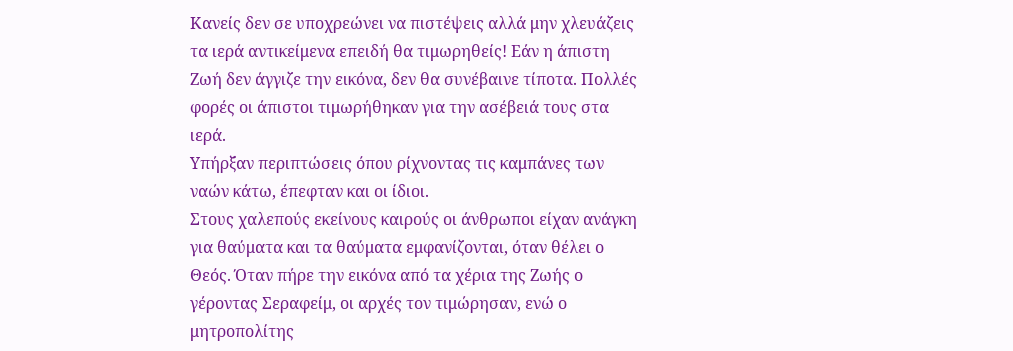Κανείς δεν σε υποχρεώνει να πιστέψεις αλλά μην χλευάζεις τα ιερά αντικείμενα επειδή θα τιμωρηθείς! Εάν η άπιστη Ζωή δεν άγγιζε την εικόνα, δεν θα συνέβαινε τίποτα. Πολλές φορές οι άπιστοι τιμωρήθηκαν για την ασέβειά τους στα ιερά.
Υπήρξαν περιπτώσεις όπου ρίχνοντας τις καμπάνες των ναών κάτω, έπεφταν και οι ίδιοι.
Στους χαλεπούς εκείνους καιρούς οι άνθρωποι είχαν ανάγκη για θαύματα και τα θαύματα εμφανίζονται, όταν θέλει ο Θεός. Όταν πήρε την εικόνα από τα χέρια της Ζωής ο γέροντας Σεραφείμ, οι αρχές τον τιμώρησαν, ενώ ο μητροπολίτης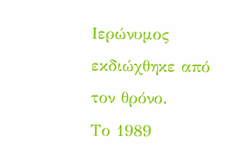Ιερώνυμος εκδιώχθηκε από τον θρόνο.
Το 1989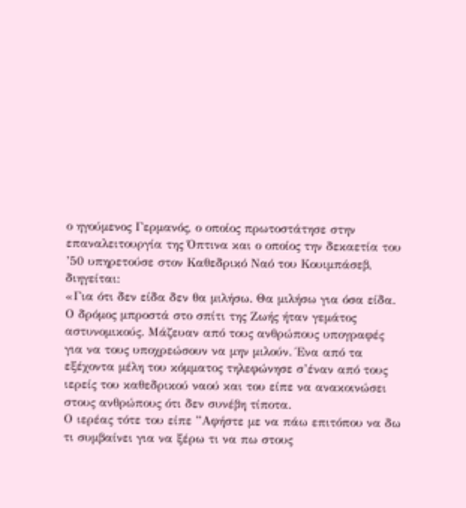ο ηγούμενος Γερμανός, ο οποίος πρωτοστάτησε στην επαναλειτουργία της Όπτινα και ο οποίος την δεκαετία του ’50 υπηρετούσε στον Καθεδρικό Ναό του Κουιμπάσεβ, διηγείται:
«Για ότι δεν είδα δεν θα μιλήσω. Θα μιλήσω για όσα είδα. Ο δρόμος μπροστά στο σπίτι της Ζωής ήταν γεμάτος αστυνομικούς. Μάζευαν από τους ανθρώπους υπογραφές για να τους υποχρεώσουν να μην μιλούν. Ένα από τα εξέχοντα μέλη του κόμματος τηλεφώνησε σ’έναν από τους ιερείς του καθεδρικού ναού και του είπε να ανακοινώσει στους ανθρώπους ότι δεν συνέβη τίποτα.
Ο ιερέας τότε του είπε ”Αφήστε με να πάω επιτόπου να δω τι συμβαίνει για να ξέρω τι να πω στους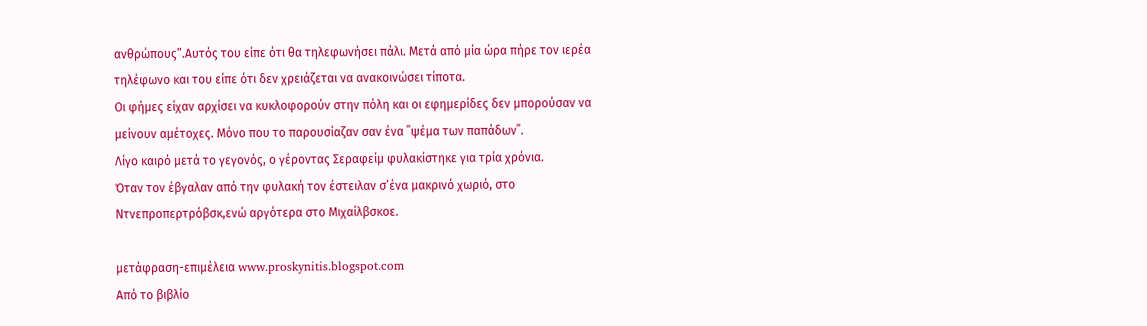ανθρώπους”.Αυτός του είπε ότι θα τηλεφωνήσει πάλι. Μετά από μία ώρα πήρε τον ιερέα τηλέφωνο και του είπε ότι δεν χρειάζεται να ανακοινώσει τίποτα.
Οι φήμες είχαν αρχίσει να κυκλοφορούν στην πόλη και οι εφημερίδες δεν μπορούσαν να μείνουν αμέτοχες. Μόνο που το παρουσίαζαν σαν ένα ΄΄ψέμα των παπάδων΄΄.
Λίγο καιρό μετά το γεγονός, ο γέροντας Σεραφείμ φυλακίστηκε για τρία χρόνια.
Όταν τον έβγαλαν από την φυλακή τον έστειλαν σ’ένα μακρινό χωριό, στο Ντνεπροπερτρόβσκ,ενώ αργότερα στο Μιχαίλβσκοε.

μετάφραση-επιμέλεια www.proskynitis.blogspot.com
Από το βιβλίο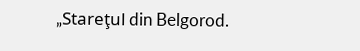„Stareţul din Belgorod.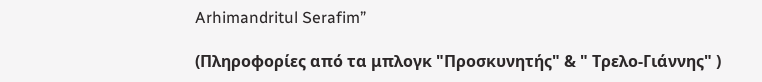Arhimandritul Serafim”

(Πληροφορίες από τα μπλογκ "Προσκυνητής" & " Τρελο-Γιάννης" )